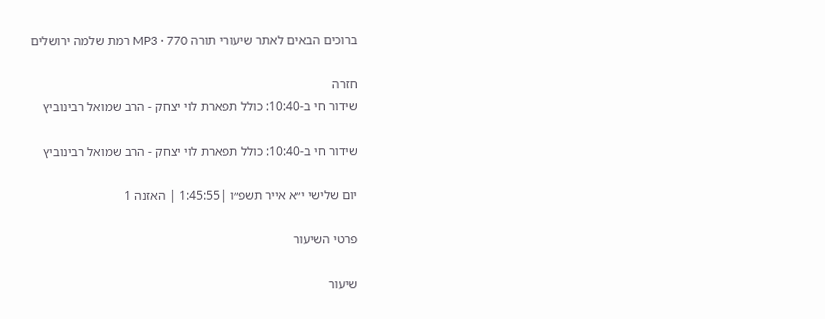ברוכים הבאים לאתר שיעורי תורה MP3 · 770 רמת שלמה ירושלים

חזרה
שידור חי ב-10:40: כולל תפארת לוי יצחק - הרב שמואל רבינוביץ

שידור חי ב-10:40: כולל תפארת לוי יצחק - הרב שמואל רבינוביץ

יום שלישי י״א אייר תשפ״ו |1:45:55 | האזנה 1

פרטי השיעור

שיעור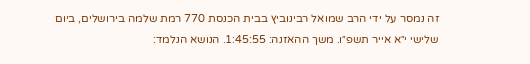זה נמסר על ידי הרב שמואל רבינוביץ בבית הכנסת 770 רמת שלמה בירושלים, ביום שלישי י״א אייר תשפ״ו. משך ההאזנה: 1:45:55. הנושא הנלמד: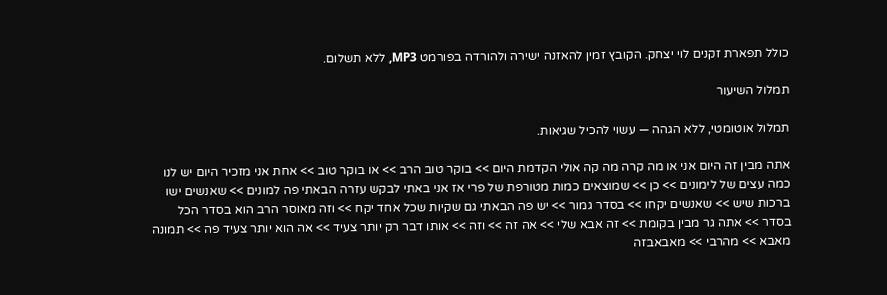כולל תפארת זקנים לוי יצחק. הקובץ זמין להאזנה ישירה ולהורדה בפורמט MP3, ללא תשלום.

תמלול השיעור

תמלול אוטומטי, ללא הגהה — עשוי להכיל שגיאות.

אתה מבין זה היום אני או מה קרה מה קה אולי הקדמת היום >> בוקר טוב הרב >> או בוקר טוב >> אחת אני מזכיר היום יש לנו כמה עצים של לימונים >> כן >> שמוצאים כמות מטורפת של פרי אז אני באתי לבקש עזרה הבאתי פה למונים >> שאנשים ישו ברכות שיש >> שאנשים יקחו >> בסדר גמור >> יש פה הבאתי גם שקיות שכל אחד יקח >> וזה מאוסר הרב הוא בסדר הכל בסדר >> אתה גר מבין בקומת >> זה אבא שלי >> אה זה >> וזה >> אותו דבר רק יותר צעיד >> אה הוא יותר צעיד פה >> תמונה מאבא >> מהרבי >> מאבאבזה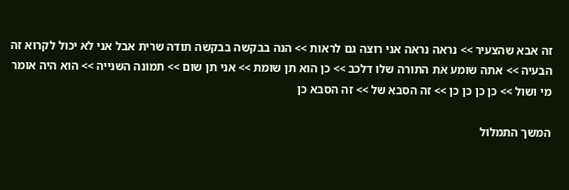זה אבא שהצעיר >> נראה נראה אני רוצה גם לראות >> הנה בבקשה בבקשה תודה שרית אבל אני לא יכול לקרוא זה הבעיה >> אתה שומע את התורה שלו דלכב >> כן הוא תן שומת >> אני תן שום >> תמונה השנייה >> הוא היה אומר מי ושול >> כן כן כן כן >> זה הסבא של >> זה הסבא כן

המשך התמלול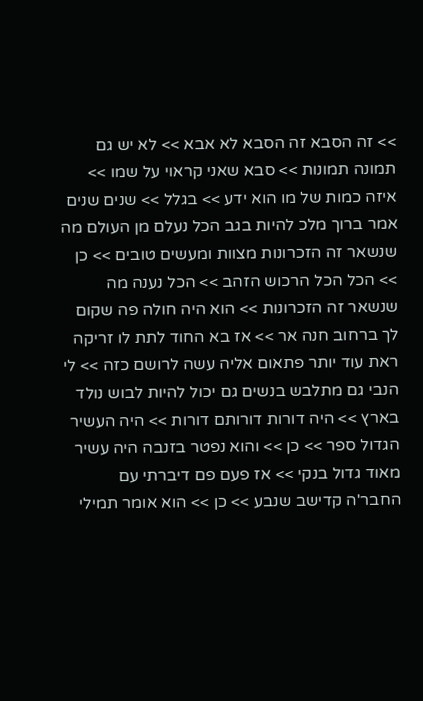>> זה הסבא זה הסבא לא אבא >> לא יש גם תמונה תמונות >> סבא שאני קראוי על שמו >> איזה כמות של מו הוא ידע >> בגלל >> שנים שנים אמר ברוך מלכ להיות בגב הכל נעלם מן העולם מה שנשאר זה הזכרונות מצוות ומעשים טובים >> כן >> הכל הכל הרכוש הזהב >> הכל נענה מה שנשאר זה הזכרונות >> הוא היה חולה פה שקום לך ברחוב חנה אר >> אז בא החוד לתת לו זריקה ראת עוד יותר פתאום אליה עשה לרושם כזה >> לי הנבי גם מתלבש בנשים גם יכול להיות לבוש נולד בארץ >> היה דורות דורותם דורות >> היה העשיר הגדול ספר >> כן >> והוא נפטר בזנבה היה עשיר מאוד גדול בנקי >> אז פעם פם דיברתי עם החבר'ה קדישב שנבע >> כן >> הוא אומר תמילי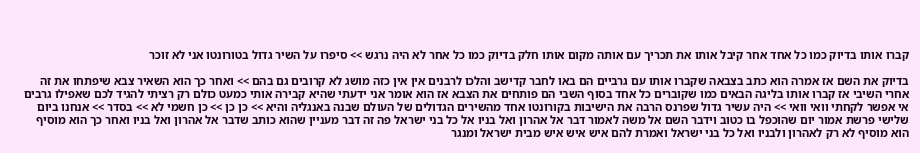קברו אותו בדיוק כמו כל אחד אחר קיבל אותו את תכריך עם אותה מקום אותו חלק בדיוק כמו כל אחר לא היה נרגש >> סיפרו על השיר גדול בטורונטו אני לא זוכר

בדיוק את השם אז אמרה הוא כתב בצבאה שקברו אותו עם גרביים הם באו לחבר קדישב והלכו לרבנים אין אין כזה מושג לא קרובים גם בהם >> ואחר כך הוא השאיר צבא שיפתחו את זה אחרי השיבי אז קברו אותו בליגה הבאים כמו שקוברים כל אחד בסוף השבי הם פותחים את הצבא אז הוא אומר אני ידעתי שהיא קבירה אותי כמעט כולם רק רציתי להגיד לכם שאפילו גרבים אי אפשר לקחתי וואי וואי >> היה עשיר גדול שפרנס הרבה את הישיבות בקורונטו אחד מהשירים הגדולים של העולם שבנה באנגליה והיא >> כן כן >> כן חשמי לא >> בסדר >> אנחנו ביום שלישי פרשת אמור יום שהוכפל בו כטוב וידבר השם אל משה לאמור דבר אל אהרון ואל בניו אל כל בני ישראל פה זה דבר מעניין שהוא כותב שדבר אל אהרון ואל בניו ואחר כך הוא מוסיף הוא מוסיף לא רק לאהרון ולבניו ואל כל בני ישראל ואמרת להם איש איש איש מבית ישראל ומנגר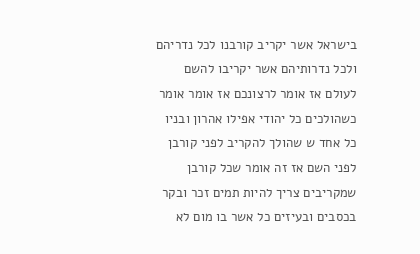בישראל אשר יקריב קורבנו לכל נדריהם ולכל נדרותיהם אשר יקריבו להשם לעולם אז אומר לרצונכם אז אומר אומר כשהולכים כל יהודי אפילו אהרון ובניו כל אחד ש שהולך להקריב לפני קורבן לפני השם אז זה אומר שכל קורבן שמקריבים צריך להיות תמים זכר ובקר בכסבים ובעיזים כל אשר בו מום לא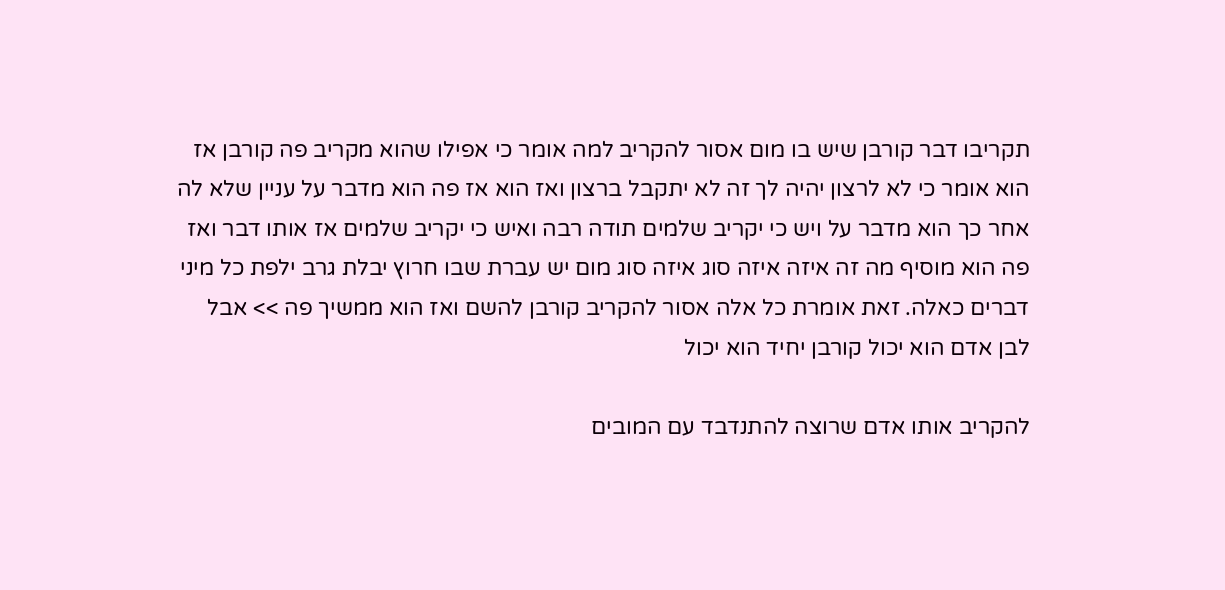תקריבו דבר קורבן שיש בו מום אסור להקריב למה אומר כי אפילו שהוא מקריב פה קורבן אז הוא אומר כי לא לרצון יהיה לך זה לא יתקבל ברצון ואז הוא אז פה הוא מדבר על עניין שלא לה אחר כך הוא מדבר על ויש כי יקריב שלמים תודה רבה ואיש כי יקריב שלמים אז אותו דבר ואז פה הוא מוסיף מה זה איזה איזה סוג איזה סוג מום יש עברת שבו חרוץ יבלת גרב ילפת כל מיני דברים כאלה. זאת אומרת כל אלה אסור להקריב קורבן להשם ואז הוא ממשיך פה >> אבל לבן אדם הוא יכול קורבן יחיד הוא יכול

להקריב אותו אדם שרוצה להתנדבד עם המובים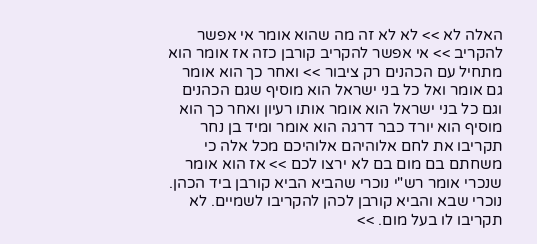האלה לא >> לא לא זה מה שהוא אומר אי אפשר להקריב >> אי אפשר להקריב קורבן כזה אז אומר הוא מתחיל עם הכהנים רק ציבור >> ואחר כך הוא אומר גם אומר ואל כל בני ישראל הוא מוסיף שגם הכהנים וגם כל בני ישראל הוא אומר אותו רעיון ואחר כך הוא מוסיף הוא יורד כבר דרגה הוא אומר ומיד בן נחר תקריבו את לחם אלוהיהם אלוהיכם מכל אלה כי משחתם בם מום בם לא ירצו לכם >> אז הוא אומר שנכרי אומר רש"י נוכרי שהביא הביא קורבן ביד הכהן. נוכרי שבא והביא קורבן לכהן להקריבו לשמיים. לא תקריבו לו בעל מום. >>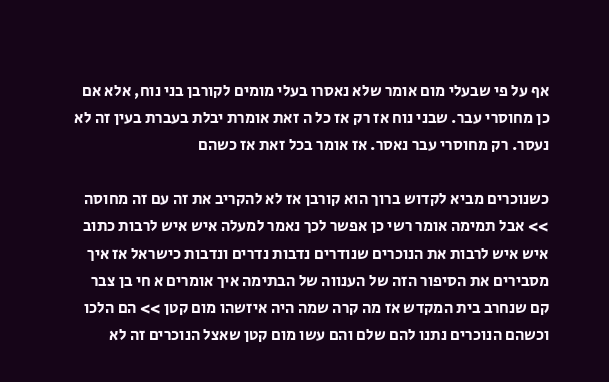אף על פי שבעלי מום אומר שלא נאסרו בעלי מומים לקורבן בני נוח, אלא אם כן מחוסרי עבר. שבני נוח אז רק אז כל ה זאת אומרת יבלת בעברת בעין זה לא נעסר. רק מחוסרי עבר נאסר. אז אומר בכל זאת אז כשהם

כשנוכרים מביא לקדוש ברוך הוא קורבן אז לא להקריב את זה עם זה מחוסה >> אבל תמימה אומר רשי כן אפשר לכך נאמר למעלה איש איש לרבות כתוב איש איש לרבות את הנוכרים שנודרים נדבות נדרים ונדבות כישראל אז איך מסבירים את הסיפור הזה של הענווה של הבתימה איך אומרים א חי בן צבר קם שנחרב בית המקדש אז מה קרה שמה היה איזשהו מום קטן >> הם הלכו וכשהם הנוכרים נתנו להם שלם והם עשו מום קטן שאצל הנוכרים זה לא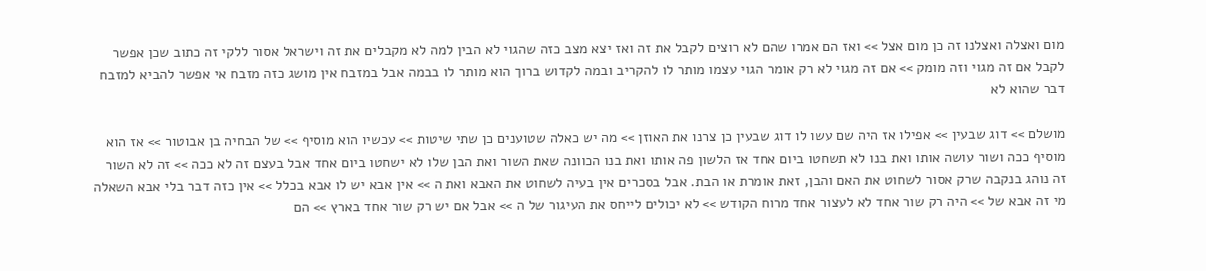מום ואצלה ואצלנו זה כן מום אצל >> ואז הם אמרו שהם לא רוצים לקבל את זה ואז יצא מצב כזה שהגוי לא הבין למה לא מקבלים את זה וישראל אסור ללקי זה כתוב שכן אפשר לקבל אם זה מגוי וזה מומק >> אם זה מגוי לא רק אומר הגוי עצמו מותר לו להקריב ובמה לקדוש ברוך הוא מותר לו בבמה אבל במזבח אין מושג כזה מזבח אי אפשר להביא למזבח דבר שהוא לא

מושלם >> דוג שבעין >> אפילו אז היה שם עשו לו דוג שבעין כן צרנו את האוזן >> מה יש כאלה שטוענים כן שתי שיטות >> עכשיו הוא מוסיף >> של הבחיה בן אבוטור >> אז הוא מוסיף ככה ושור עושה אותו ואת בנו לא תשחטו ביום אחד אז הלשון פה אותו ואת בנו הכוונה שאת השור ואת הבן שלו לא ישחטו ביום אחד אבל בעצם זה לא ככה >> זה לא השור זה נוהג בנקבה שרק אסור לשחוט את האם והבן, זאת אומרת או הבת. אבל בסכרים אין בעיה לשחוט את האבא ואת ה >> אין אבא יש לו אבא בכלל >> אין כזה דבר בלי אבא השאלה מי זה אבא של >> היה רק שור אחד לא לעצור אחד מרוח הקודש >> לא יכולים לייחס את העיגור של ה >> אבל אם יש רק שור אחד בארץ >> הם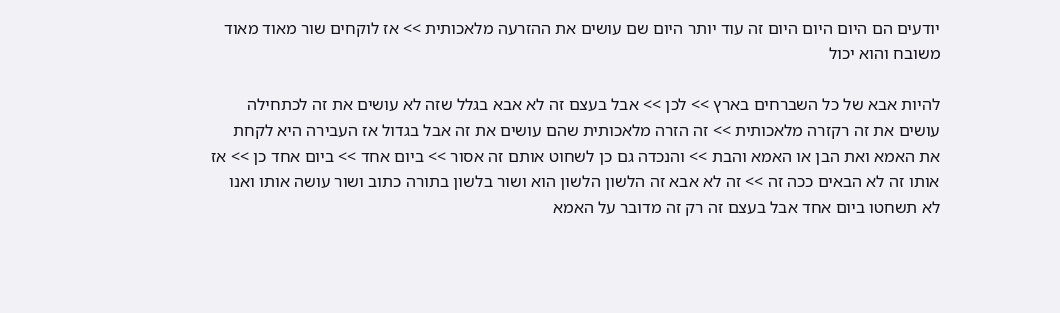יודעים הם היום היום היום זה עוד יותר היום שם עושים את ההזרעה מלאכותית >> אז לוקחים שור מאוד מאוד משובח והוא יכול

להיות אבא של כל השברחים בארץ >> לכן >> אבל בעצם זה לא אבא בגלל שזה לא עושים את זה לכתחילה עושים את זה רקזרה מלאכותית >> זה הזרה מלאכותית שהם עושים את זה אבל בגדול אז העבירה היא לקחת את האמא ואת הבן או האמא והבת >> והנכדה גם כן לשחוט אותם זה אסור >> ביום אחד >> ביום אחד כן >> אז אותו זה לא הבאים ככה זה >> זה לא אבא זה הלשון הלשון הוא ושור בלשון בתורה כתוב ושור עושה אותו ואנו לא תשחטו ביום אחד אבל בעצם זה רק זה מדובר על האמא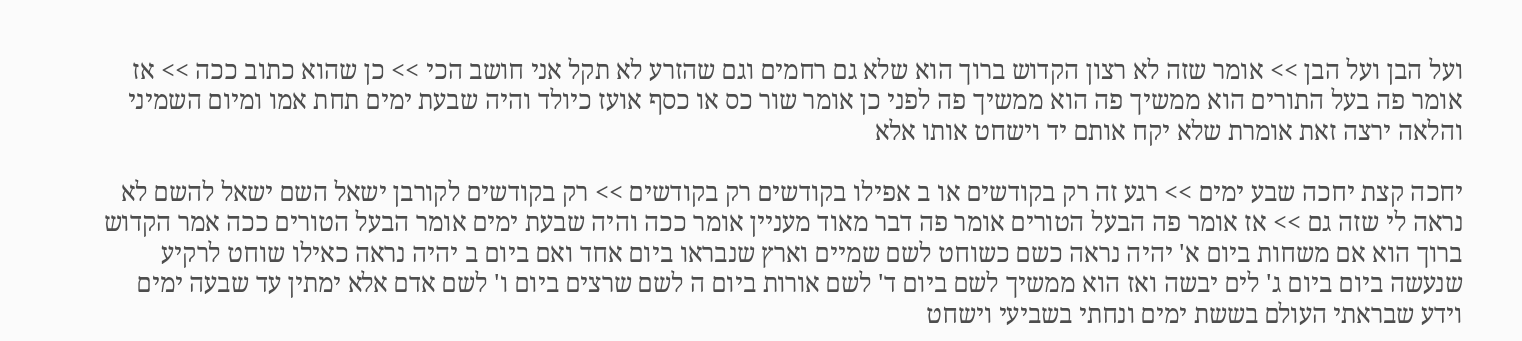ועל הבן ועל הבן >> אומר שזה לא רצון הקדוש ברוך הוא שלא גם רחמים וגם שהזרע לא תקל אני חושב הכי >> כן שהוא כתוב ככה >> אז אומר פה בעל התורים הוא ממשיך פה הוא ממשיך פה לפני כן אומר שור כס או כסף אועז כיולד והיה שבעת ימים תחת אמו ומיום השמיני והלאה ירצה זאת אומרת שלא יקח אותם יד וישחט אותו אלא

יחכה קצת יחכה שבע ימים >> רגע זה רק בקודשים או ב אפילו בקודשים רק בקודשים >> רק בקודשים לקורבן ישאל השם ישאל להשם לא נראה לי שזה גם >> אז אומר פה הבעל הטורים אומר פה דבר מאוד מעניין אומר ככה והיה שבעת ימים אומר הבעל הטורים ככה אמר הקדוש ברוך הוא אם משחות ביום א' יהיה נראה כשם כשוחט לשם שמיים וארץ שנבראו ביום אחד ואם ביום ב יהיה נראה כאילו שוחט לרקיע שנעשה ביום ביום ג' לים יבשה ואז הוא ממשיך לשם ביום ד' לשם אורות ביום ה לשם שרצים ביום ו' לשם אדם אלא ימתין עד שבעה ימים וידע שבראתי העולם בששת ימים ונחתי בשביעי וישחט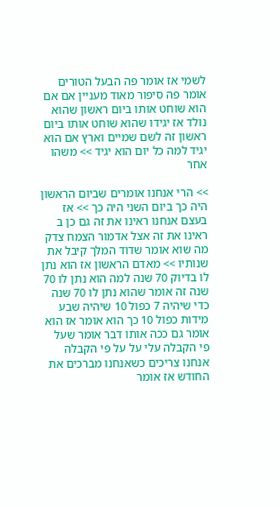לשמי אז אומר פה הבעל הטורים אומר פה סיפור מאוד מעניין אם אם הוא שוחט אותו ביום ראשון שהוא נולד אז יגידו שהוא שוחט אותו ביום ראשון זה לשם שמיים וארץ אם הוא יגיד למה כל יום הוא יגיד >> משהו אחר

>> הרי אנחנו אומרים שביום הראשון היה כך ביום השני היה כך >> אז בעצם אנחנו ראינו את זה גם כן ב ראינו את זה אצל אדמור הצמח צדק מה שוא אומר שדוד המלך קיבל את שנותיו >> מאדם הראשון אז הוא נתן לו בדיוק 70 שנה למה הוא נתן לו 70 שנה זה אומר שהוא נתן לו 70 שנה כדי שיהיה 7 כפול 10 שיהיה שבע מידות כפול 10 כך הוא אומר אז הוא אומר גם ככה אותו דבר אומר שעל פי הקבלה עלי על על פי הקבלה אנחנו צריכים כשאנחנו מברכים את החודש אז אומר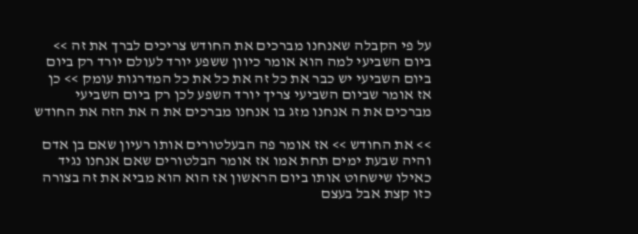על פי הקבלה שאנחנו מברכים את החודש צריכים לברך את זה >> ביום השביעי למה הוא אומר כיוון ששפע יורד לעולם יורד רק ביום ביום השביעי יש כבר את כל זה את כל את כל המדרגות עומק >> כן אז אומר שביום השביעי צריך יורד השפע לכן רק ביום השביעי מברכים את ה אנחנו מזג בו אנחנו מברכים את ה את הזה את החודש

>> את החודש >> אז אומר פה הבעלטורים אותו רעיון שאם בן אדם והיה שבעת ימים תחת אמו אז אומר הבלטורים שאם אנחנו נגיד כאילו שישחוט אותו ביום הראשון אז הוא הוא מביא את זה בצורה כזו קצת אבל בעצם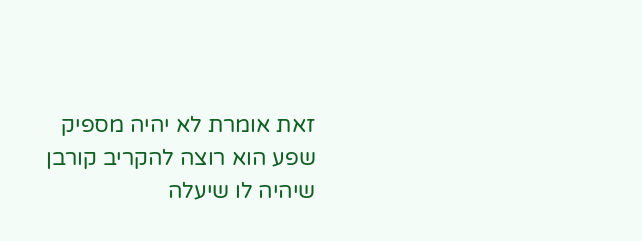זאת אומרת לא יהיה מספיק שפע הוא רוצה להקריב קורבן שיהיה לו שיעלה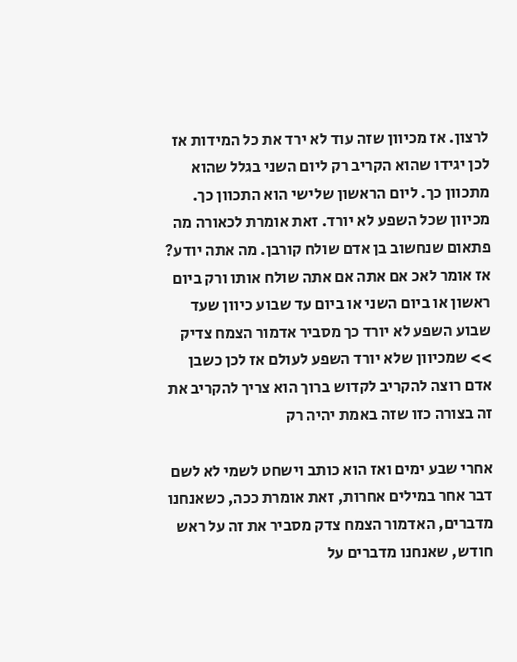לרצון. אז מכיוון שזה עוד לא ירד את כל המידות אז לכן יגידו שהוא הקריב רק ליום השני בגלל שהוא מתכוון כך. ליום הראשון שלישי הוא התכוון כך. מכיוון שכל השפע לא יורד. זאת אומרת לכאורה מה פתאום שנחשוב בן אדם שולח קורבן. מה אתה יודע? אז אומר לאכ אם אתה אם אתה שולח אותו ורק ביום ראשון או ביום השני או ביום עד שבוע כיוון שעד שבוע השפע לא יורד כך מסביר אדמור הצמח צדיק >> שמכיוון שלא יורד השפע לעולם אז לכן כשבן אדם רוצה להקריב לקדוש ברוך הוא צריך להקריב את זה בצורה כזו שזה באמת יהיה רק

אחרי שבע ימים ואז הוא כותב וישחט לשמי לא לשם דבר אחר במילים אחרות, זאת אומרת ככה, כשאנחנו מדברים, האדמור הצמח צדק מסביר את זה על ראש חודש, שאנחנו מדברים על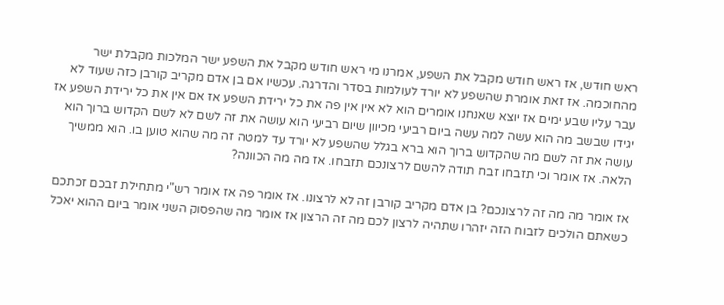ראש חודש, אז ראש חודש מקבל את השפע, אמרנו מי ראש חודש מקבל את השפע ישר המלכות מקבלת ישר מהחוכמה. אז זאת אומרת שהשפע לא יורד לעולמות בסדר והדרגה. עכשיו אם בן אדם מקריב קורבן כזה שעוד לא עבר עליו שבע ימים אז יוצא שאנחנו אומרים הוא לא אין אין פה את כל ירידת השפע אז אם אין את כל ירידת השפע אז יגידו שבשב מה הוא עשה למה עשה ביום רביעי מכיוון שיום רביעי הוא עושה את זה לשם לא לשם הקדוש ברוך הוא עושה את זה לשם מה שהקדוש ברוך הוא ברא בגלל שהשפע לא יורד עד למטה זה מה שהוא טוען בו. הוא ממשיך הלאה. אז אומר וכי תזבחו זבח תודה להשם לרצונכם תזבחו. אז מה מה הכוונה?

אז אומר מה מה זה לרצונכם? בן אדם מקריב קורבן זה לא לרצונו. אז אומר פה אז אומר רש"י מתחילת זבכם זכתכם כשאתם הולכים לזבוח הזה יזהרו שתהיה לרצון לכם מה זה הרצון אז אומר מה שהפסוק השני אומר ביום ההוא יאכל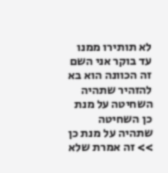לא תותירו ממנו עד בוקר אני השם זה הכוונה הוא בא להזהיר שתהיה השחיטה על מנת כן השחיטה שתהיה על מנת כן >> זה אמרת שלא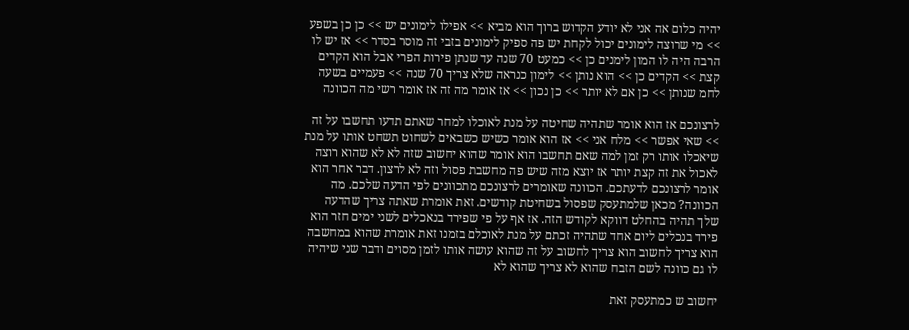יהיה כלום אה אני לא יודע הקדוש ברוך הוא מביא >> אפילו לימונים יש >> כן כן בשפע >> מי שרוצה לימונים יכול לקחת יש פה ספיק לימונים בזבי זה מוסר בסדר >> אז יש לו הרבה היה לו המון לימנים כן >> כמעט 70 שנה עד שנתן פירות הפרי אבל הוא הקדים קצת >> הקדים כן >> הוא נותן >> לימון כנראה שלא צריך 70 שנה >> פעמיים בשעה לחמ שנותן >> כן אם לא יותר >> כן נכון >> אז אומר מה זה אז אומר רשי מה הכוונה

לרצונכם אז הוא אומר שתהיה שחיטה על מנת לאוכלו למחר שאתם תדעו תחשבו על זה >> שאי אפשר >> מלח אני >> אז הוא אומר כשיש כשבאים לשחוט תשחט אותו על מנת שיאכלו אותו רק זמן למה שאם תחשבו הוא אומר שהוא יחשוב שזה לא לא שהוא רוצה לאכול את זה קצת יותר אז יוצא מזה שיש פה מחשבת פסול וזה לא לרצון. דבר אחר הוא אומר לרצונכם לדעתכם. הכוונה שאומרים לרצונכם מתכוונים לפי הדעה שלכם. מה הכוונה? מכאן שלמתעסק שפסול בשחיטת קודשים. זאת אומרת שאתה צריך שהדעה שלך תהיה בהחלט דווקא לקודש הזה. אז אף על פי שפירד בנאכלים לשני ימים חזר הוא פירד בנכלים ליום אחד שתהיה זכתם על מנת לאוכלם בזמנו זאת אומרת שהוא במחשבה הוא צריך לחשוב הוא צריך לחשוב על זה שהוא עושה אותו לזמן מסוים ודבר שני שיהיה לו גם כוונה לשם הזבח שהוא לא צריך שהוא לא

יחשוב ש כמתעסק זאת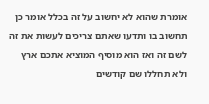אומרת שהוא לא יחשוב על זה בכלל אומר כן תחשוב בו ותדעו שאתם צריכים לעשות את זה לשם זה ואז הוא מוסיף המוציא אתכם ארץ ולא תחללו שם קודשים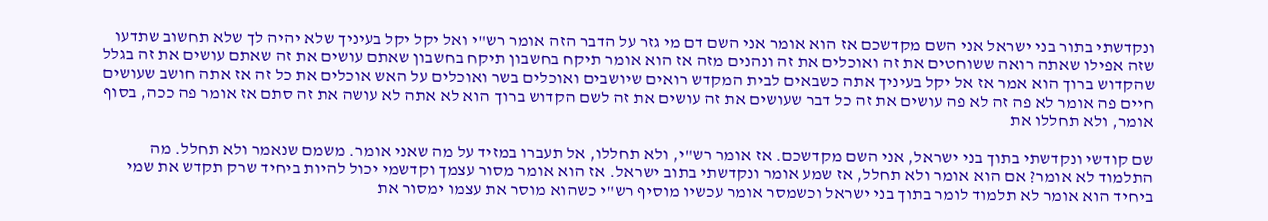ונקדשתי בתור בני ישראל אני השם מקדשכם אז הוא אומר אני השם דם מי גזר על הדבר הזה אומר רש"י ואל יקל יקל בעיניך שלא יהיה לך שלא תחשוב שתדעו שזה אפילו שאתה רואה ששוחטים את זה ואוכלים את זה ונהנים מזה אז הוא אומר תיקח בחשבון תיקח בחשבון שאתם עושים את זה שאתם עושים את זה בגלל שהקדוש ברוך הוא אמר אז אל יקל בעיניך אתה כשבאים לבית המקדש רואים שיושבים ואוכלים בשר ואוכלים על האש אוכלים את כל זה אז אתה חושב שעושים חיים פה אומר לא פה זה לא פה עושים את זה כל דבר שעושים את זה עושים את זה לשם הקדוש ברוך הוא לא אתה לא עושה את זה סתם אז אומר פה ככה, בסוף אומר, ולא תחללו את

שם קודשי ונקדשתי בתוך בני ישראל, אני השם מקדשכם. אז אומר רש"י, ולא תחללו, אל תעברו במזיד על מה שאני אומר. משמם שנאמר ולא תחלל. מה התלמוד לא אומר? אם הוא אומר ולא תחלל, אז שמע אומר ונקדשתי בתוב ישראל. אז הוא אומר מסור עצמך וקדשמי יכול להיות ביחיד שרק תקדש את שמי ביחיד הוא אומר לא תלמוד לומר בתוך בני ישראל וכשמסר אומר עכשיו מוסיף רש"י כשהוא מוסר את עצמו ימסור את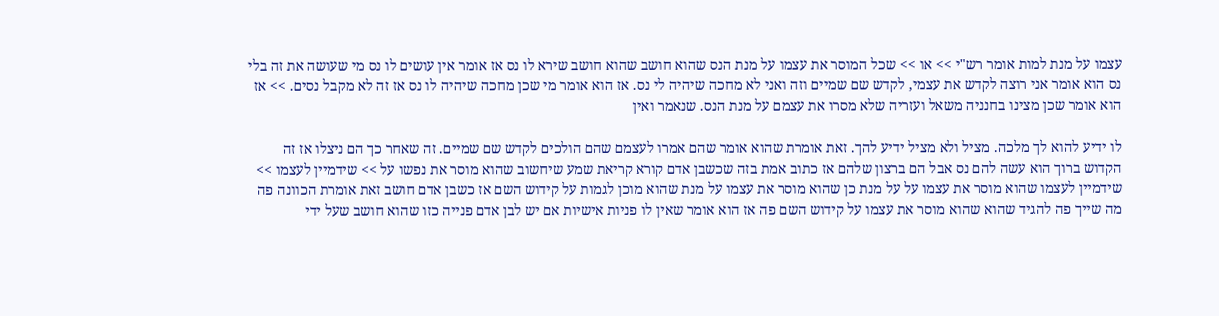עצמו על מנת למות אומר רש"י >> או >> שכל המוסר את עצמו על מנת הנס שהוא חושב שהוא חושב שירא לו נס אז אומר אין עושים לו נס מי שעושה את זה בלי נס הוא אומר אני רוצה לקדש את עצמי, לקדש שם שמיים וזה ואני לא מחכה שיהיה לי נס. אז הוא אומר מי שכן מחכה שיהיה לו נס אז זה לא מקבל נסים. >> אז הוא אומר שכן מצינו בחנניה משאל ועזריה שלא מסרו את עצמם על מנת הנס. שנאמר ואין

לו ידיע להוא לך מלכה. מציל ולא מציל ידיע להך. זאת אומרת שהוא אומר שהם אמרו לעצמם שהם הולכים לקדש שם שמיים. זה שאחר כך הם ניצלו אז זה הקדוש ברוך הוא עשה להם נס אבל הם ברצון שלהם אז כתוב אמת בזה שכשבן אדם קורא קריאת שמע שיחשוב שהוא מוסר את נפשו על >> שידמיין לעצמו >> שידמיין לעצמו שהוא מוסר את עצמו על על מנת כן שהוא מוסר את עצמו על מנת שהוא מוכן לגמות על קידוש השם אז כשבן אדם חושב זאת אומרת הכוונה פה מה שייך פה להגיד שהוא שהוא מוסר את עצמו על קידוש השם פה אז הוא אומר שאין לו פניות אישיות אם יש לבן אדם פנייה כזו שהוא חושב שעל ידי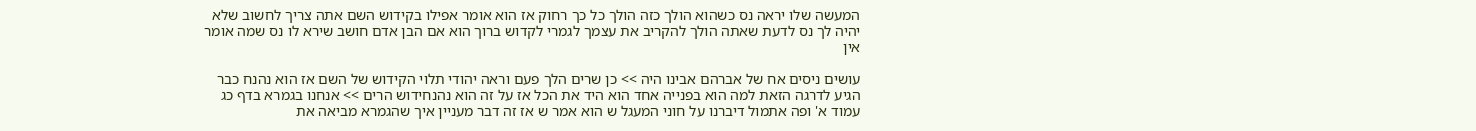המעשה שלו יראה נס כשהוא הולך כזה הולך כל כך רחוק אז הוא אומר אפילו בקידוש השם אתה צריך לחשוב שלא יהיה לך נס לדעת שאתה הולך להקריב את עצמך לגמרי לקדוש ברוך הוא אם הבן אדם חושב שירא לו נס שמה אומר אין

עושים ניסים אח של אברהם אבינו היה >> כן שרים הלך פעם וראה יהודי תלוי הקידוש של השם אז הוא נהנח כבר הגיע לדרגה הזאת למה הוא בפנייה אחד הוא היד את הכל אז על זה הוא נהנחידוש הרים >> אנחנו בגמרא בדף כג עמוד א' ופה אתמול דיברנו על חוני המעגל ש הוא אמר ש אז זה דבר מעניין איך שהגמרא מביאה את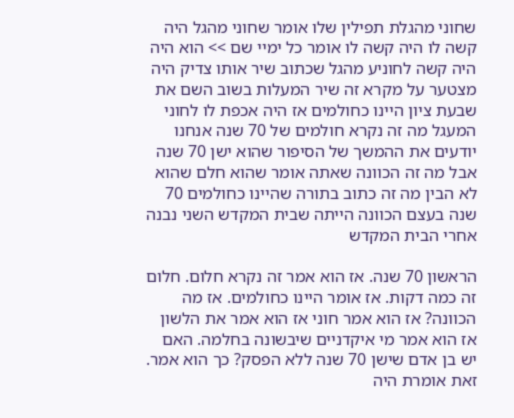שחוני מהגלת תפילין שלו אומר שחוני מהגל היה קשה לו היה קשה לו אומר כל ימיי שם >> הוא היה היה קשה לחוניע מהגל שכתוב שיר אותו צדיק היה מצטער על מקרא זה שיר המעלות בשוב השם את שבעת ציון היינו כחולמים אז היה אכפת לו לחוני המעגל מה זה נקרא חולמים של 70 שנה אנחנו יודעים את ההמשך של הסיפור שהוא ישן 70 שנה אבל מה זה הכוונה שאתה אומר שהוא חלם שהוא לא הבין מה זה כתוב בתורה שהיינו כחולמים 70 שנה בעצם הכוונה הייתה שבית המקדש השני נבנה אחרי הבית המקדש

הראשון 70 שנה. אז הוא אמר זה נקרא חלום. חלום זה כמה דקות. אז אומר היינו כחולמים. אז מה הכוונה? אז הוא אמר חוני אז הוא אמר את הלשון אז הוא אמר מי איקדניים שיבשונה בחלמה. האם יש בן אדם שישן 70 שנה ללא הפסק? כך הוא אמר. זאת אומרת היה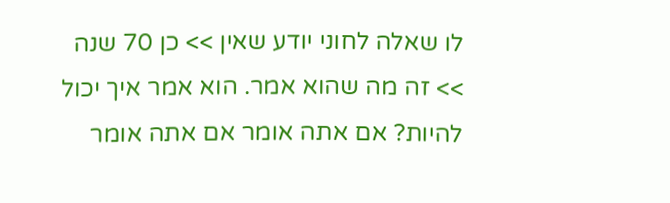לו שאלה לחוני יודע שאין >> כן 70 שנה >> זה מה שהוא אמר. הוא אמר איך יכול להיות? אם אתה אומר אם אתה אומר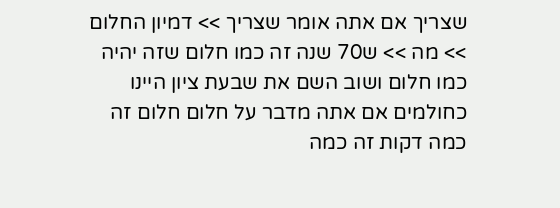שצריך אם אתה אומר שצריך >> דמיון החלום >> מה >> ש70 שנה זה כמו חלום שזה יהיה כמו חלום ושוב השם את שבעת ציון היינו כחולמים אם אתה מדבר על חלום חלום זה כמה דקות זה כמה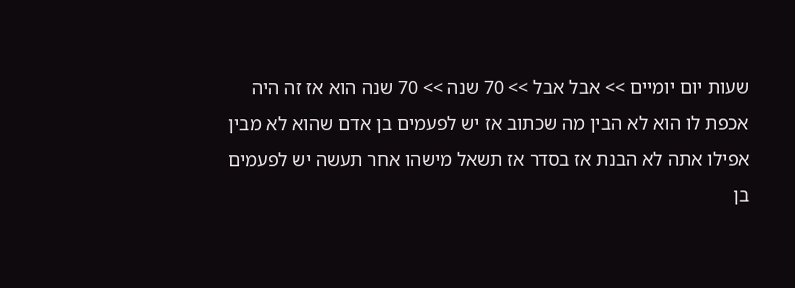שעות יום יומיים >> אבל אבל >> 70 שנה >> 70 שנה הוא אז זה היה אכפת לו הוא לא הבין מה שכתוב אז יש לפעמים בן אדם שהוא לא מבין אפילו אתה לא הבנת אז בסדר אז תשאל מישהו אחר תעשה יש לפעמים בן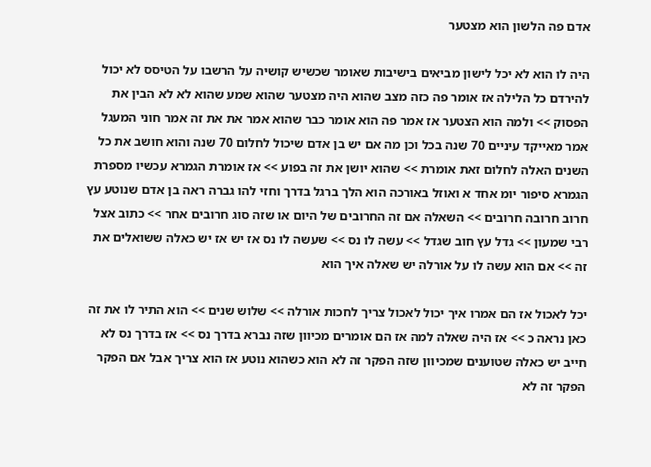אדם פה הלשון הוא מצטער

היה לו הוא לא יכל לישון מביאים בישיבות שאומר שכשיש קושיה על הרשבו על הטיסס לא יכול להירדם כל הלילה אז אומר פה כזה מצב שהוא היה מצטער שהוא שמע שהוא לא לא הבין את הפסוק >> ולמה הוא הצטער אז אמר פה הוא אומר כבר שהוא אמר את את זה אמר חוני המעגל אמר מאייקד עיניים 70 שנה בכל וכן מה אם יש בן אדם שיכול לחלום 70 שנה והוא חושב את כל השנים האלה לחלום זאת אומרת >> שהוא יושן את זה בפוע >> אז אומרת הגמרא עכשיו מספרת הגמרא סיפור יומ אחד א ואוזל באורכה הוא הלך ברגל בדרך וחזי להו גברה ראה בן אדם שנוטע עץ חרוב חרובה חרובים >> השאלה אם זה החרובים של היום או שזה סוג חרובים אחר >> כתוב אצל רבי שמעון >> גדל עץ חוב שגדל >> עשה לו נס >> שעשה לו נס אז יש אז יש כאלה ששואלים את זה >> אם הוא עשה לו על אורלה יש שאלה איך הוא

יכל לאכול אז הם אמרו איך יכול לאכול צריך לחכות אורלה >> שלוש שנים >> הוא התיר לו את זה כאן נראה כ >> אז היה שאלה למה אז הם אומרים מכיוון שזה נברא בדרך נס >> אז בדרך נס לא חייב יש כאלה שטוענים שמכיוון שזה הפקר זה לא הוא כשהוא נוטע אז הוא צריך אבל אם הפקר הפקר זה לא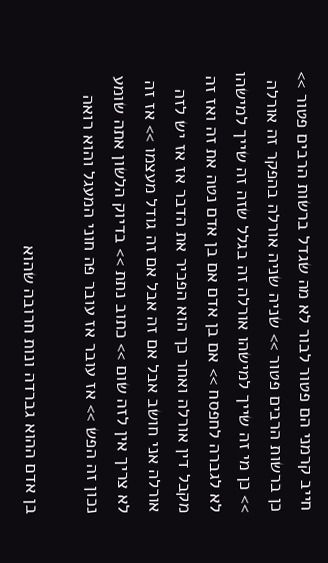חייב קרמני הם פטור לבור לא מה שגדל ברשות הרבים פטור >> כן ברשות הרבים פטור >> שניה שניה אורלה בהפקר זה אורלה >> כן מי זה שייך למישהו אורלה זה בגלל שזה זה שייך למישהו לא לגברה לחפסח >> אם בן אדם אם בן אדם נטה את זה ואז זה מקבל דין אורלה ואחר כך הוא הפכיר את הדבר אז אז יש לזה אורלה אני חושב אבל אם זה אבל אם זה גודל מעצמו >> אז זה לא צריך אין לזה שום >> כתוב נתת >> בדיוק הלשון אתה שומע נכון זה הפש >> אז עובר אז עובר פה חוני המעגל והוא רואה

בן אדם ההוא גברדה ונות חרובה שהוא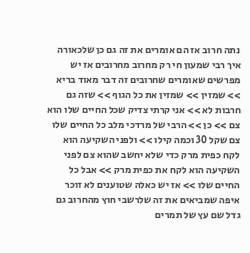נתה חרוב אז הם אומרים את זה גם כן שלכאורה איך רבי שמעון חי רק מחרוב מחרובים אז יש מפרשים שאומרים שחרובים זה דבר מאוד בריא >> שמזין >> שמזין את כל הגוף >> שזה גם חרבות לא >> אני קרתי צדיק שכל החיים שלו הוא צם >> כן >> הרבי של מרדכי מלב כל החיים שלו צם שקל 30 וכמה קילו >> ולפני השקיעה הוא לקח כפית מרק כדי שלא יחשב שהוא צם לפני השקיעה הוא לקח את כפית מרק >> אבל כל החיים שלו >> אז יש כאלה שטוענים לא זוכר איפה שמביאים את זה שלרשבי חוץ מהחרוב גם גדל שם עץ של תמרים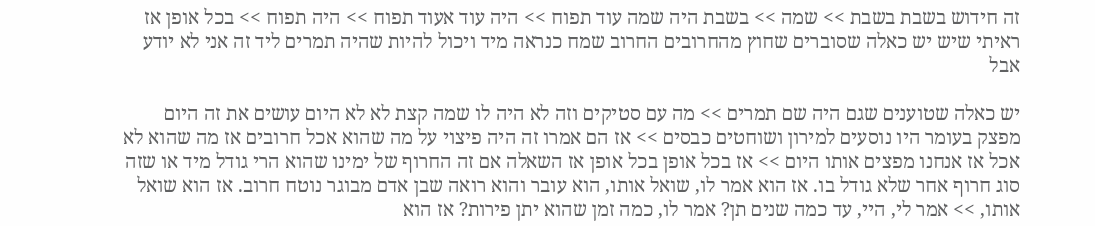זה חידוש בשבת בשבת >> שמה >> בשבת היה שמה עוד תפוח >> היה עוד אעוד תפוח >> היה תפוח >> בכל אופן אז ראיתי שיש יש כאלה שסוברים שחוץ מהחרובים החרוב שמח כנראה מיד ויכול להיות שהיה תמרים ליד זה אני לא יודע אבל

יש כאלה שטוענים שגם היה שם תמרים >> מה עם סטיקים וזה לא היה לו שמה קצת לא לא היום עושים את זה היום מפצק בעומר היו נוסעים למירון ושוחטים כבסים >> אז הם אמרו זה היה פיצוי על מה שהוא אכל חרובים אז מה שהוא לא אכל אז אנחנו מפצים אותו היום >> אז בכל אופן בכל אופן אז השאלה אם זה החרוף של ימינו שהוא הרי גודל מיד או שזה סוג חרוף אחר שלא גודל בו. אז הוא אמר לו, שואל אותו, הוא עובר והוא רואה שבן אדם מבוגר נוטח חרוב. אז הוא שואל אותו, >> אמר לי, היי, עד כמה שנים תן? אמר לו, כמה זמן שהוא יתן פירות? אז הוא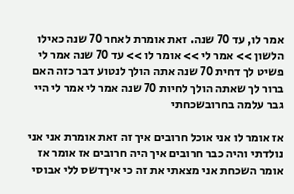אמר לו, עד 70 שנה. זאת אומרת לאחר 70 שנה כאילו הלשון >> אמר לי >> אומר לו >> עד 70 שנה אמר לי פשיט לך דחית 70 שנה אתה הולך לנטוע דבר כזה האם ברור לך שאתה הולך לחיות 70 שנה אמר לי אמר לי היי גבר עלמה בחרובשכחתי

אז אומר לו אני אוכל חרובים איך זה זאת אומרת אני אני נולדתי והיה כבר חרובים איך היה חרובים אז אומר אז אומר השכחת אני מצאתי את זה כי איךדשס ללי אבוסי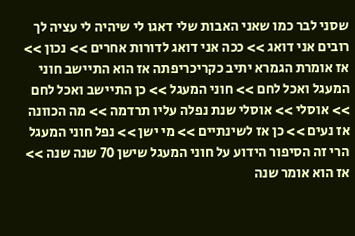שסני לבר כמו שאני האבות שלי דאגו לי שיהיה לי עציה לך רובים אני דואג >> ככה אני דואג לדורות אחרים >> נכון >> אז אומרת הגמרא יתיב כקריכריפתה אז הוא התיישב חוני המעגל ואכל לחם >> חוני המעגל >> כן התיישב ואכל לחם >> אוסלי >> אוסלי שנת נפלה עליו תרדמה >> מה הכוונה אז נעים >> כן אז לשינתיים >> מי ישן >> נפל חוני המעגל הרי זה הסיפור הידוע על חוני המעגל שישן 70 שנה שנה >> אז הוא אומר שנה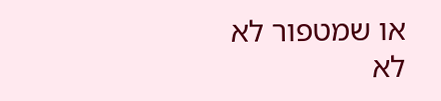או שמטפור לא לא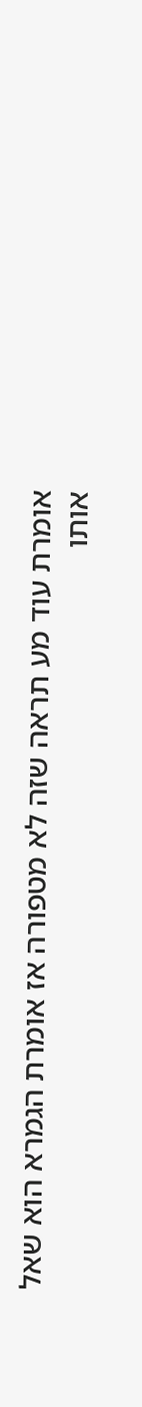אומרת עוד מע תראה שזה לא מטפורה אז אומרת הגמרא הוא שאל אותו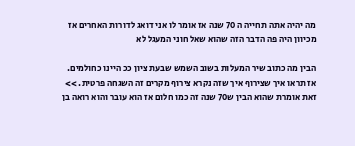מה יהיה אתה תחייה ה 70 שנה אז אומר לו אני דואג לדורות האחרים אז מכיוון היה פה הדבר הזה שהוא שאל חוני המעגל לא

הבין מה כתוב שיר המעלות בשוב השמש שבעת ציון ככ היינו כחולמים. אז תראו איך שצירוף איך שזה נקרא צירוף מקרים זה השגחה פרטית. >> זאת אומרת שהוא הבין ש70 שנה זה כמו חלום אז הוא עובר והוא רואה בן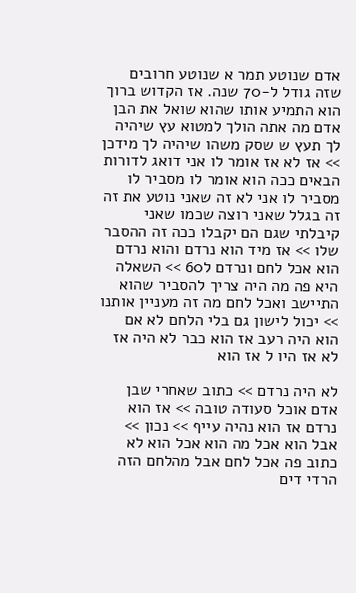אדם שנוטע תמר א שנוטע חרובים שזה גודל ל-70 שנה. אז הקדוש ברוך הוא התמיע אותו שהוא שואל את הבן אדם מה אתה הולך למטוא עץ שיהיה לך תעץ ש שסק משהו שיהיה לך מידכן >> אז לא אז אומר לו אני דואג לדורות הבאים ככה הוא אומר לו מסביר לו מסביר לו אני לא זה שאני נוטע את זה זה בגלל שאני רוצה שכמו שאני קיבלתי שגם הם יקבלו ככה זה ההסבר שלו >> אז מיד הוא נרדם והוא נרדם הוא אכל לחם ונרדם ל60 >> השאלה היא פה מה היה צריך להסביר שהוא התיישב ואכל לחם מה זה מעניין אותנו >> יכול לישון גם בלי הלחם לא אם הוא היה רעב אז הוא כבר לא היה אז לא אז היו ל אז הוא

לא היה נרדם >> כתוב שאחרי שבן אדם אוכל סעודה טובה >> אז הוא נרדם אז הוא נהיה עייף >> נכון >> אבל הוא אכל מה הוא אכל הוא לא כתוב פה אכל לחם אבל מהלחם הזה הרדי דים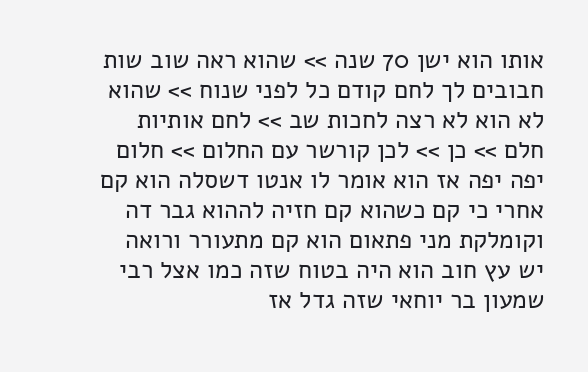אותו הוא ישן 70 שנה >> שהוא ראה שוב שות חבובים לך לחם קודם כל לפני שנוח >> שהוא לא הוא לא רצה לחכות שב >> לחם אותיות חלם >> כן >> לכן קורשר עם החלום >> חלום יפה יפה אז הוא אומר לו אנטו דשסלה הוא קם אחרי כי קם כשהוא קם חזיה לההוא גבר דה וקומלקת מני פתאום הוא קם מתעורר ורואה יש עץ חוב הוא היה בטוח שזה כמו אצל רבי שמעון בר יוחאי שזה גדל אז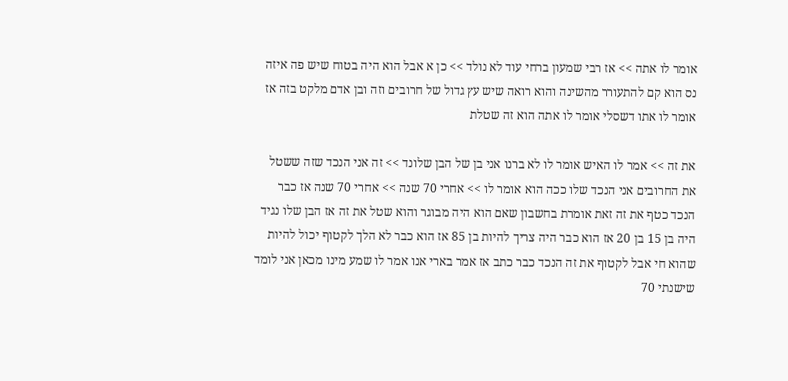אומר לו אתה >> אז רבי שמעון ברחי עוד לא נולד >> כן א אבל הוא היה בטוח שיש פה איזה נס הוא קם להתעורר מהשינה והוא רואה שיש עץ גדול של חרובים וזה ובן אדם מלקט בזה אז אומר לו אתו דשסלי אומר לו אתה הוא זה שטלת

את זה >> אמר לו האיש אומר לו לא ברנו אני בן של הבן שלונד >> זה אני הנכד שזה ששטל את החרובים אני הנכד שלו ככה הוא אומר לו >> אחרי 70 שנה >> אחרי 70 שנה אז כבר הנכד כטף את זה זאת אומרת בחשבון שאם הוא היה מבוגר והוא שטל את זה אז הבן שלו נגיד היה בן 15 בן 20 אז הוא כבר היה צריך להיות בן 85 אז הוא כבר לא הלך לקטוף יכול להיות שהוא חי אבל לקטוף את זה הנכד כבר כתב אז אמר בארי אנו אמר לו שמע מינו מכאן אני לומד שישנתי 70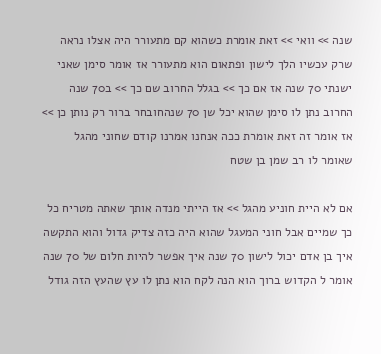שנה >> וואי >> זאת אומרת כשהוא קם מתעורר היה אצלו נראה שרק עכשיו הלך לישון ופתאום הוא מתעורר אז אומר סימן שאני ישנתי 70 שנה אז אם כך >> בגלל החרוב שם כך >> ב70 שנה החרוב נתן לו סימן שהוא יכל שן 70 שנהחובחר ברור רק נותן כן >> אז אומר זה זאת אומרת ככה אנחנו אמרנו קודם שחוני מהגל שאומר לו רב שמן בן שטח

אם לא היית חוניע מהגל >> אז הייתי מנדה אותך שאתה מטריח כל כך שמיים אבל חוני המעגל שהוא היה כזה צדיק גדול והוא התקשה איך בן אדם יכול לישון 70 שנה איך אפשר להיות חלום של 70 שנה אומר ל הקדוש ברוך הוא הנה לקח הוא נתן לו עץ שהעץ הזה גודל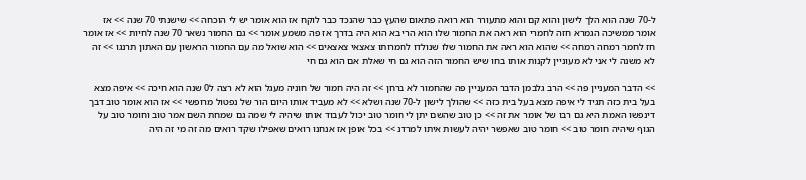ל-70 שנה הוא הלך לישון והוא קם והוא מתעורר הוא רואה פתאום שהעץ כבר שהנכד כבר לוקח אז הוא אומר יש לי הוכחה >> שישנתי 70 שנה >> אז אומר ממשיכה הגמרא חזה לחמרי הוא ראה את החמור שלו הוא הרי בא הוא היה בדרך אז פה משמע אומר >> גם החמור נשאר 70 שנה לחיות >> אז אומר חז לחמר רמחה רמחה >> שהוא הוא ראה את החמור שלו שנולדו לחמרותו צאצאי צאצאים >> הוא שואל מה עם החמור הראשון עם האתון תרנגו >> זה לא משנה לי אני לא מעוניין לקנות אותו בחו שיש החמור הזה הוא גם חי שאלת אם הוא גם חי

>> הדבר המעניין פה >> הרב גלבמן הדבר המעניין פה שהחמור לא ברחן >> זה היה חמור של חוניה מעגל הוא לא רצה ל0 שנה הוא חיכה >> איפה מצא בעל בית כזה תגיד לי איפה מצא בעל בית כזה >> שהולך לישון ל-70 שנה ושלא >> לא מעביד אותו היום הור של נפטול מרופשי >> אז הוא אומר טוב דבך דינפשו האמת היא גם רבו של אומר את זה >> כן טוב שהשם יתן לי חומר טוב יכול לעבוד אותו שיהיה לי שמה גם שמחת השם אמר טוב וחומר טוב על הגוף שיהיה חומר טוב >> חומר טוב שאפשר יהיה לעשות איתו למרדנ >> בכל אופן אז אנחנו רואים שאפילו שקד רואים מה זה מי זה היה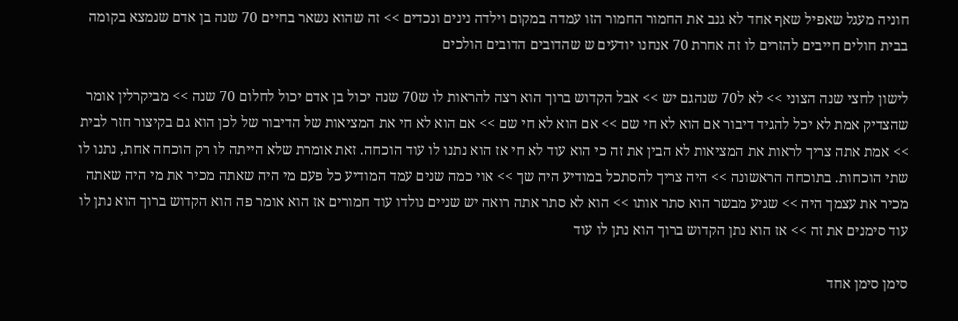חוניה מעגל שאפיל שאף אחד לא גנב את החמור החמור הזו עמדה במקום וילדה נינים ונכדים >> זה שהוא נשאר בחיים 70 שנה בן אדם שנמצא בקומה בבית חולים חייבים להזרים לו זה אחרת 70 אנחנו יודעים ש שהדובים הדובים הולכים

לישון לחצי שנה הצוני >> לא ל70 שנהגם יש >> אבל הקדוש ברוך הוא רצה להראות לו ש70 שנה יכול בן אדם יכול לחלום 70 שנה >> מביקרלין אומר שהצדיק אמת לא יכל להגיד דיבור אם הוא לא חי שם >> אם הוא לא חי שם >> אם הוא לא חי את המציאות של הדיבור של לכן הוא גם בקיצור חזר לבית >> אמת אתה צריך לראות את המציאות לא הבין את זה כי הוא עוד לא חי אז הוא נתנו לו עוד הוכחה. זאת אומרת שלא הייתה לו רק הוכחה אחת, נתנו לו שתי הוכחות. בתוכחה הראשונה >> היה צריך להסתכל במודיע היה שך >> אוי כמה שנים עמד המודיע כל פעם מי היה שאתה מכיר את מי היה שאתה מכיר את עצמך היה >> שגיע מבשר הוא סתר אותו >> הוא לא סתר אתה רואה יש שניים נולדו עוד חמורים אז הוא אומר פה הוא הקדוש ברוך הוא נתן לו עוד סימנים את זה >> אז הוא נתן הקדוש ברוך הוא נתן לו עוד

סימן סימן אחד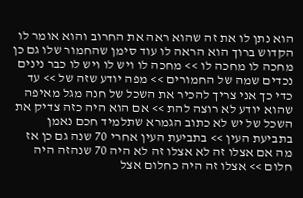הוא נתן לו את זה שהוא ראה את החרוב והוא אומר לו הקדוש ברוך הוא הראה לו עוד סימן שהחמור שלו גם כן מחכה לו מחכה לו >> מחכה לו ויש לו ויש לו כבר נינים נכדים שמה של החמורים >> מפה יודע שזה של >> עד כדי כך אני צריך להכיר את השכל של חנה מגל מאיפה שהוא יודע לא רוצה להת >> אם הוא היה כזה צדיק את השכל של יש לא כתוב הגמרא שתלמיד חכם נאמן בתביעת העין >> בתביעת העין אחרי 70 שנה גם כן אז מה אם אצלו זה לא אצלו זה לא היה 70 שנהזה היה חלום >> אצלו זה היה כחלום אצל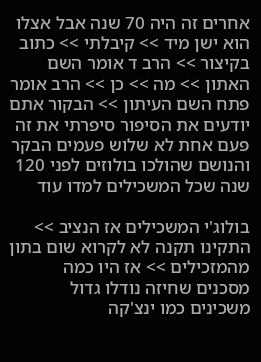אחרים זה היה 70 שנה אבל אצלו הוא ישן מיד >> קיבלתי >> כתוב בקיצור >> הרב ד אומר השם האתון >> מה >> כן >> הרב אומר פתח השם העיתון >> הבקור אתם יודעים את הסיפור סיפרתי את זה פעם אחת לא שלוש פעמים הבקר והנושם שהולכו בולוזים לפני 120 שנה שכל המשכילים למדו עוד

בולוג'י המשכילים אז הנציב >> התקינו תקנה לא לקרוא שום בתון מהמזכילים >> אז היו כמה מסכנים שחיזה נודלו גדול משכינים כמו ינצ'קה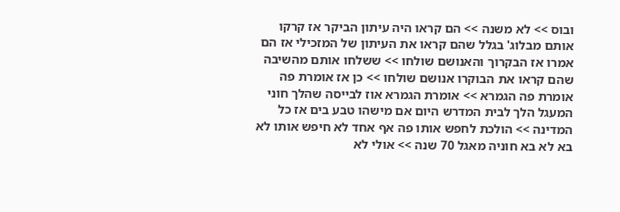ובוס >> לא משנה >> הם קראו היה עיתון הביקר אז קרקו אותם מבלוג' בגלל שהם קראו את העיתון של המזכילי אז הם אמרו אז הבקרוך והאנושם שולחו >> ששלחו אותם מהשיבה שהם קראו את הבוקרו אנושם שולחו >> כן אז אומרת פה אומרת פה הגמרא >> אומרת הגמרא אוז לבייסה שהלך חוני המעגל הלך לבית המדרש היום אם מישהו טבע בים אז כל המדינה >> הולכת לחפש אותו פה אף אחד לא חיפש אותו לא בא לא בא חוניה מאגל 70 שנה >> אולי לא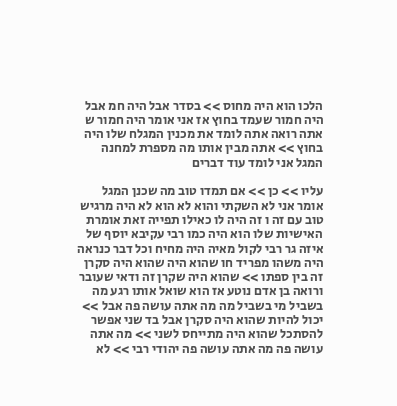הלכו הוא היה מחוס >> בסדר אבל היה חמ אבל היה חמור שעמד בחוץ אז אני אומר היה חמור ש אתה רואה אתה לומד את מכנין המגלח שלו היה בחוץ >> אתה מבין אותו מה מספרת למחנה המגל אני לומד עוד דברים

עליו >> כן >> אם תמדו טוב מה שכנן המגל אומר אני לא השקתי והוא לא הוא לא היה מרגיש טוב עם זה ו זה היה לו כאילו תפייה זאת אומרת האישיות שלו הוא היה כמו רבי עקיבא יוסף של איזה גר רבי לקול מאיה היה מחיח וכל דבר כנראה היה משהו מפריד חו שהוא היה שהוא היה סקרן זה בין ספתו >> שהוא היה שקרן זה ודאי שעובר ורואה בן אדם נוטע אז הוא שואל אותו רגע מה בשביל מי בשביל מה מה אתה עושה פה אבל >> יכול להיות שהוא היה סקרן אבל בד שני אפשר להסתכל שהוא היה מתייחס לשני >> מה אתה עושה פה מה אתה עושה פה יהודי רבי >> לא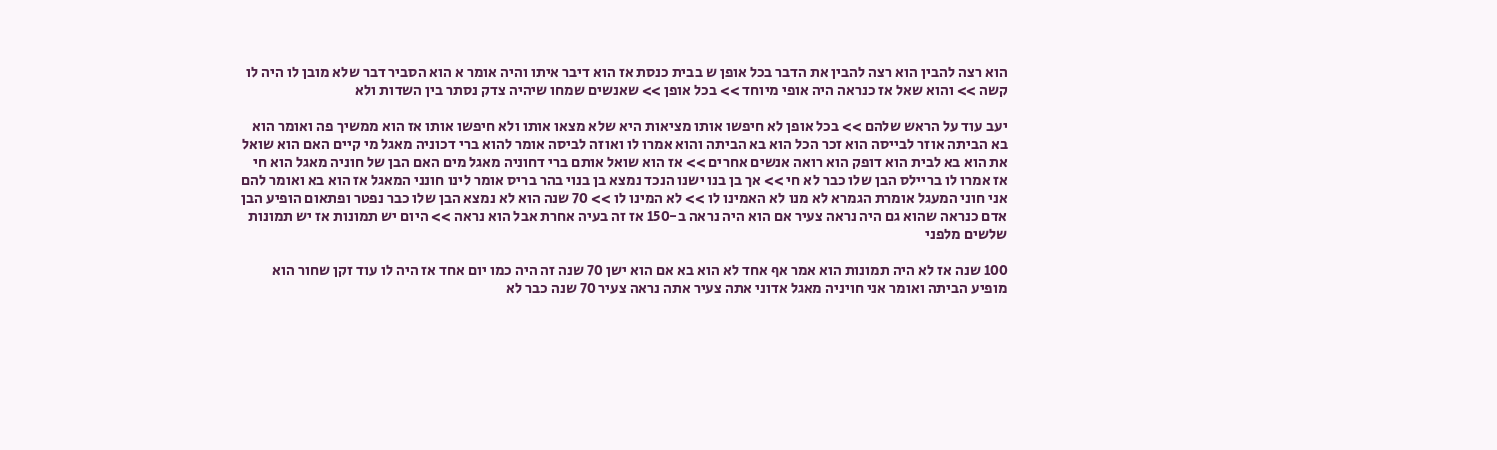הוא רצה להבין הוא רצה להבין את הדבר בכל אופן ש בבית כנסת אז הוא דיבר איתו והיה אומר א הוא הסביר דבר שלא מובן לו היה לו קשה >> והוא שאל אז כנראה היה אופי מיוחד >> בכל אופן >> שאנשים שמחו שיהיה צדק נסתר בין השדות ולא

יעב עוד על הראש שלהם >> בכל אופן לא חיפשו אותו מציאות היא שלא מצאו אותו ולא חיפשו אותו אז הוא ממשיך פה ואומר הוא בא הביתה אוזר לבייסה הוא זכר הכל הוא בא הביתה והוא אמרו לו ואוזה לביסה אומר להוא ברי דכוניה מאגל מי קיים האם הוא שואל את הוא בא לבית הוא דופק הוא רואה אנשים אחרים >> אז הוא שואל אותם ברי דחוניה מאגל מים האם הבן של חוניה מאגל הוא חי אז אמרו לו בריילס הבן שלו כבר לא חי >> אך בן בנו ישנו הנכד נמצא בן בנוי בהר בריס אומר לינו חונני המאגל אז הוא בא ואומר להם אני חוני המעגל אומרת הגמרא לא מנו לא האמינו לו >> לא המינו לו >> 70 שנה הוא לא נמצא הבן שלו כבר נפטר ופתאום הופיע הבן אדם כנראה שהוא גם היה נראה צעיר אם הוא היה נראה ב-150 אז זה בעיה אחרת אבל הוא נראה >> היום יש תמונות אז יש תמונות שלשים מלפני

100 שנה אז לא היה תמונות הוא אמר אף אחד לא הוא בא אם הוא ישן 70 שנה זה היה כמו יום אחד אז היה לו עוד זקן שחור הוא מופיע הביתה ואומר אני חויניה מאגל אדוני אתה צעיר אתה נראה צעיר 70 שנה כבר לא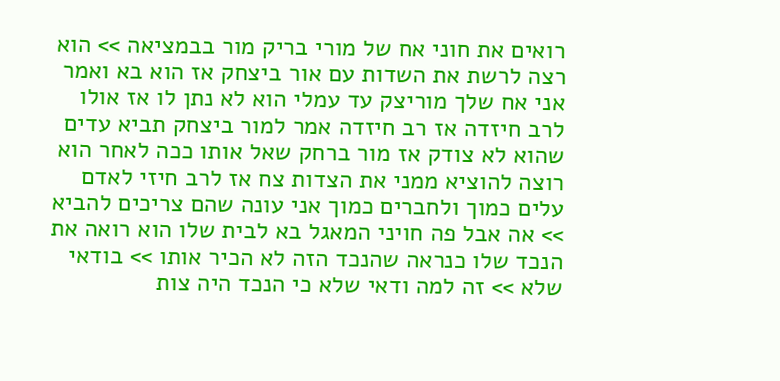רואים את חוני אח של מורי בריק מור בבמציאה >> הוא רצה לרשת את השדות עם אור ביצחק אז הוא בא ואמר אני אח שלך מוריצק עד עמלי הוא לא נתן לו אז אולו לרב חיזדה אז רב חיזדה אמר למור ביצחק תביא עדים שהוא לא צודק אז מור ברחק שאל אותו ככה לאחר הוא רוצה להוציא ממני את הצדות צח אז לרב חיזי לאדם עלים כמוך ולחברים כמוך אני עונה שהם צריכים להביא >> אה אבל פה חויני המאגל בא לבית שלו הוא רואה את הנכד שלו כנראה שהנכד הזה לא הכיר אותו >> בודאי שלא >> זה למה ודאי שלא כי הנכד היה צות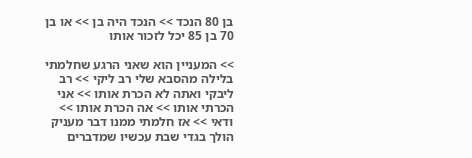בן 80 הנכד >> הנכד היה בן >> או בן 70 בן 85 יכל לזכור אותו

>> המעניין הוא שאני הרגע שחלמתי בלילה מהסבא שלי רב ליקי >> רב ליבקי ואתה לא הכרת אותו >> אני הכרתי אותו >> אה הכרת אותו >> ודאי >> אז חלמתי ממנו דבר מעניק הולך בגדי שבת עכשיו שמדברים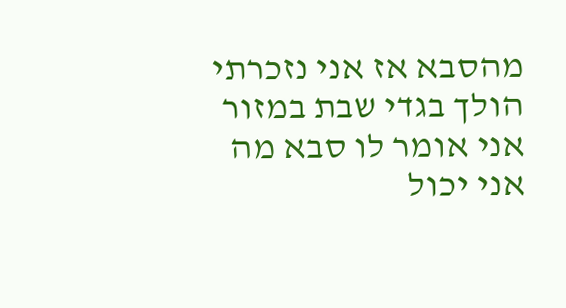מהסבא אז אני נזכרתי הולך בגדי שבת במזור אני אומר לו סבא מה אני יכול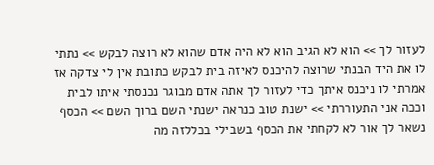לעזור לך >> הוא לא הגיב הוא לא היה אדם שהוא לא רוצה לבקש >> נתתי לו את היד הבנתי שרוצה להיכנס לאיזה בית לבקש כתובת אין לי צדקה אז אמרתי לו ניכנס איתך כדי לעזור לך אתה אדם מבוגר נכנסתי איתו לבית וככה אני התעוררתי >> ישנת טוב כנראה ישנתי השם ברוך השם >> הכסף נשאר לך אור לא לקחתי את הכסף בשבילי בכללזה מה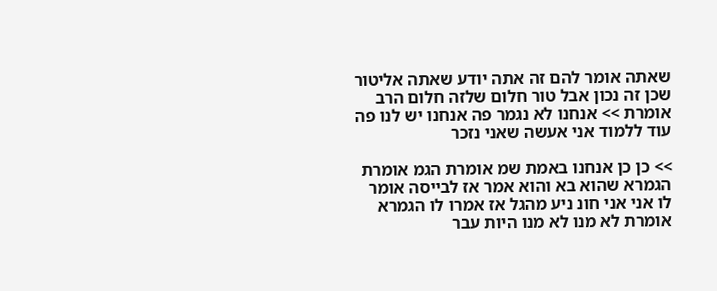שאתה אומר להם זה אתה יודע שאתה אליטור שכן זה נכון אבל טור חלום שלזה חלום הרב אומרת >> אנחנו לא נגמר פה אנחנו יש לנו פה עוד ללמוד אני אעשה שאני נזכר

>> כן כן אנחנו באמת שמ אומרת הגמ אומרת הגמרא שהוא בא והוא אמר אז לבייסה אומר לו אני אני חונ ניע מהגל אז אמרו לו הגמרא אומרת לא מנו לא מנו היות עבר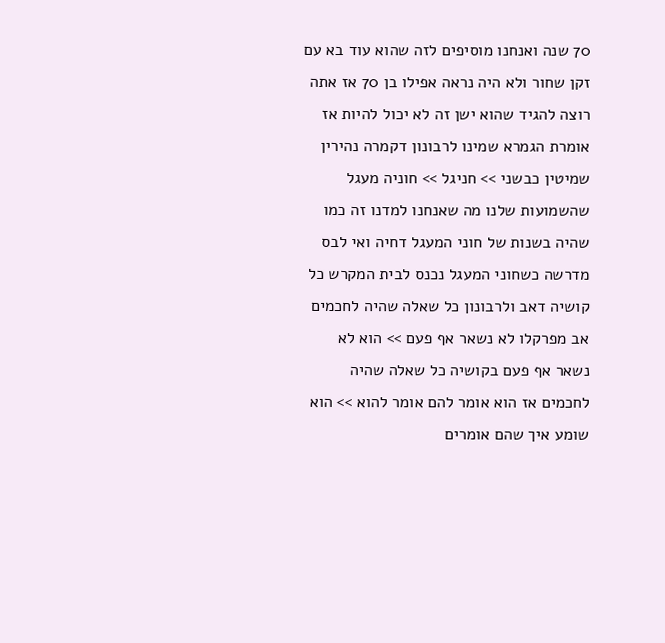70 שנה ואנחנו מוסיפים לזה שהוא עוד בא עם זקן שחור ולא היה נראה אפילו בן 70 אז אתה רוצה להגיד שהוא ישן זה לא יכול להיות אז אומרת הגמרא שמינו לרבונון דקמרה נהירין שמיטין כבשני >> חניגל >> חוניה מעגל שהשמועות שלנו מה שאנחנו למדנו זה כמו שהיה בשנות של חוני המעגל דחיה ואי לבס מדרשה כשחוני המעגל נכנס לבית המקרש כל קושיה דאב ולרבונון כל שאלה שהיה לחכמים אב מפרקלו לא נשאר אף פעם >> הוא לא נשאר אף פעם בקושיה כל שאלה שהיה לחכמים אז הוא אומר להם אומר להוא >> הוא שומע איך שהם אומרים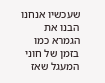שעכשיו אנחנו הבנו את הגמרא כמו בזמן של חוני המעגל שאז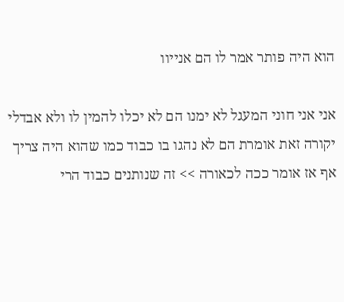הוא היה פותר אמר לו הם אנייוו

אני אני חוני המעגל לא ימנו הם לא יכלו להמין לו ולא אבדלי יקורה זאת אומרת הם לא נהגו בו כבוד כמו שהוא היה צריך אף אז אומר ככה לכאורה >> זה שנותנים כבוד הרי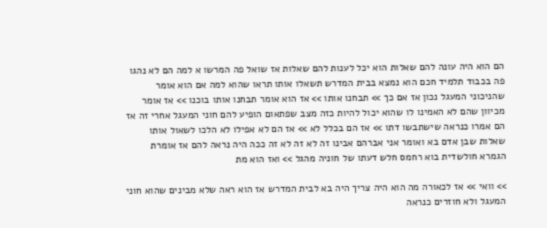הם הוא היה עונה להם שאלות הוא יכל לענות להם שאלות אז שואל פה המרשו א למה הם לא נהגו פה בכבוד תלמיד חכם הוא נמצא בבית המדרש תשאלו אותו תראו שהוא למה אם הוא אומר שהניכוני המעגל נכון אז אם כך >> תבחנו אותו >> אז הוא אומר תבחנו אותו בוכנו >> אז אומר מכיוון שהם לא האמינו לו שהוא יכול להיות כזה מצב שפתאום הופיע להם חוני המעגל אחרי זה אז הם אמרו כנראה שישתבשו דתו >> אז הם בכלל לא >> אז הם לא אפילו לא הלכו לשאול אותו שאלות שבן אדם בא ואומר אני אברהם אבינו זה לא זה לא זה ככה היה נראה להם אז אומרת הגמרא חולשדית בוא רחמס חלש דעתו של חוניה מהגל >> ואז הוא מת

>> וואי >> אז לכאורה מה הוא היה צריך היה בא לבית המדרש אז הוא ראה שלא מבינים שהוא חוני המעגל ולא חוזרים כנראה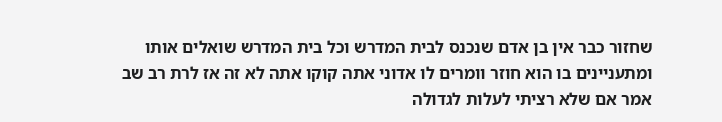שחזור כבר אין בן אדם שנכנס לבית המדרש וכל בית המדרש שואלים אותו ומתעניינים בו הוא חוזר וומרים לו אדוני אתה קוקו אתה לא זה אז לרת רב שב אמר אם שלא רציתי לעלות לגדולה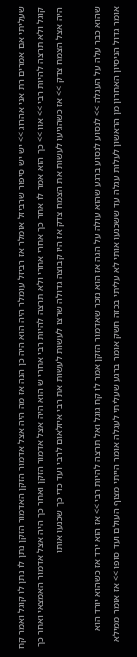שעליתי אם אמרים רת אני אהרוג >> יש יש סיפור שרביזל אומלר אז רביזל עומלר היה הוא היה כן הנה אז מה היה אצל אדמור הזקן האדמור הזקן נתן לו נתן לו קוגל ואמר קח קוגל ולא תרצה להיות רבי >> אוו >> כך הוא אמר לו אחר כך אחרי אחרי ולא תרצה להיות רבי אחרי ש הוא היה אצל אדמור הזקן ואחר כך היה אצל אדמור האמצאי ואחר כך היה אצל הצמח צדק >> אז כשהגיעו לעשות את הצמח צדק אז היו קבוצה גדולה שרצו לעשות לעשות את רבי איזלאום לרבי ועד כדי כך שכנעו אותו

שהוא כבר עלה על העגלה >> לנסוע לנסוע ברגע שהוא עולה על הגה אז הוא נזכר שאדמור הזקן אמר לו קח גוגל ואל תרצה להיות רבי >> אז הוא ירד אז כשהוא יורד הוא אומר גדול הניסיון האחרון מן הראשון לעלות עגלה עד ששכנעו אותי לא עליתי בכזה חשק אומר ברגע שעליתי לעגלה אומר הייתי מצוף העולם ועד סופו >> אז אומר ממילא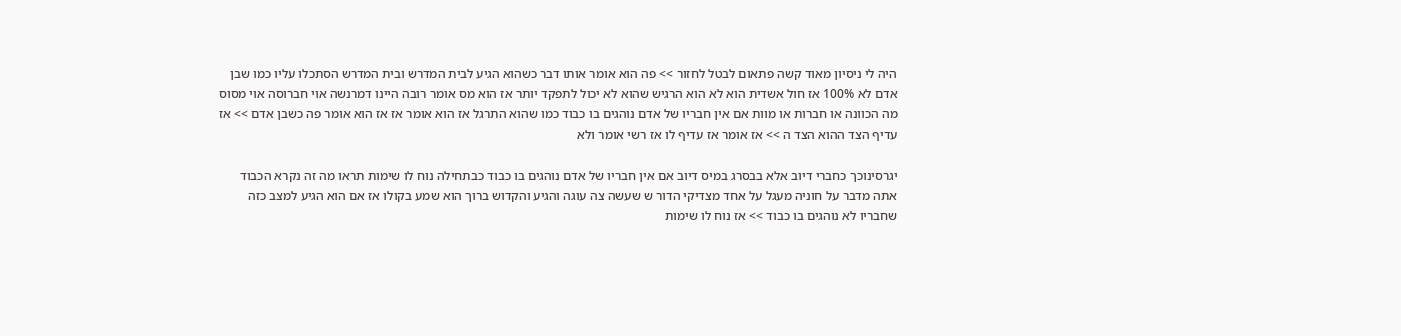היה לי ניסיון מאוד קשה פתאום לבטל לחזור >> פה הוא אומר אותו דבר כשהוא הגיע לבית המדרש ובית המדרש הסתכלו עליו כמו שבן אדם לא 100% אז חול אשדית הוא לא הוא הרגיש שהוא לא יכול לתפקד יותר אז הוא מס אומר רובה היינו דמרנשה אוי חברוסה אוי מסוס מה הכוונה או חברות או מוות אם אין חבריו של אדם נוהגים בו כבוד כמו שהוא התרגל אז הוא אומר אז אז הוא אומר פה כשבן אדם >> אז עדיף הצד ההוא הצד ה >> אז אומר אז עדיף לו אז רשי אומר ולא

יגרסינוכך כחברי דיוב אלא בבסרג במיס דיוב אם אין חבריו של אדם נוהגים בו כבוד כבתחילה נוח לו שימות תראו מה זה נקרא הכבוד אתה מדבר על חוניה מעגל על אחד מצדיקי הדור ש שעשה צה עוגה והגיע והקדוש ברוך הוא שמע בקולו אז אם הוא הגיע למצב כזה שחבריו לא נוהגים בו כבוד >> אז נוח לו שימות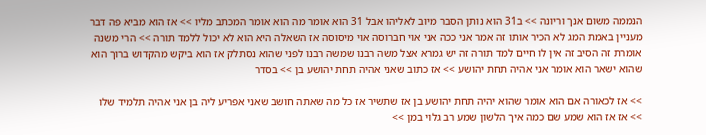הנממה משום אנך וריונה >> ב31 הוא נותן הסבר מיוב לאליהו אבל 31 הוא אומר מה הוא אומר המכתב מליו >> אז הוא מביא פה דבר מעניין באמת המג לא הכיר אותו זה אמר אני ככה אני אוי חברוסה אוי מיסוסה אז השאלה היא הוא לא יכול ללמד תורה >> הרי משנה אומרת זה הסיב זה אין לו חיים למד תורה זה יש גמרא אצל משה רבנו שמשה רבנו לפני שהוא נסתלק אז הוא ביקש מהקדוש ברוך הוא שהוא ישאר הוא אומר אני אהיה תחת יהושע >> אז כתוב שאני אהיה תחת יהושע בן >> בסדר

>> אז לכאורה אם הוא אומר שהוא יהיה תחת יהושע בן אז שתשיר אז כל מה שאתה חושב שאני אפריע ליה בן אני אהיה תלמיד שלו >> אז אז הוא שמע שם כמה איך הלשון שמע רב גלוי במן >>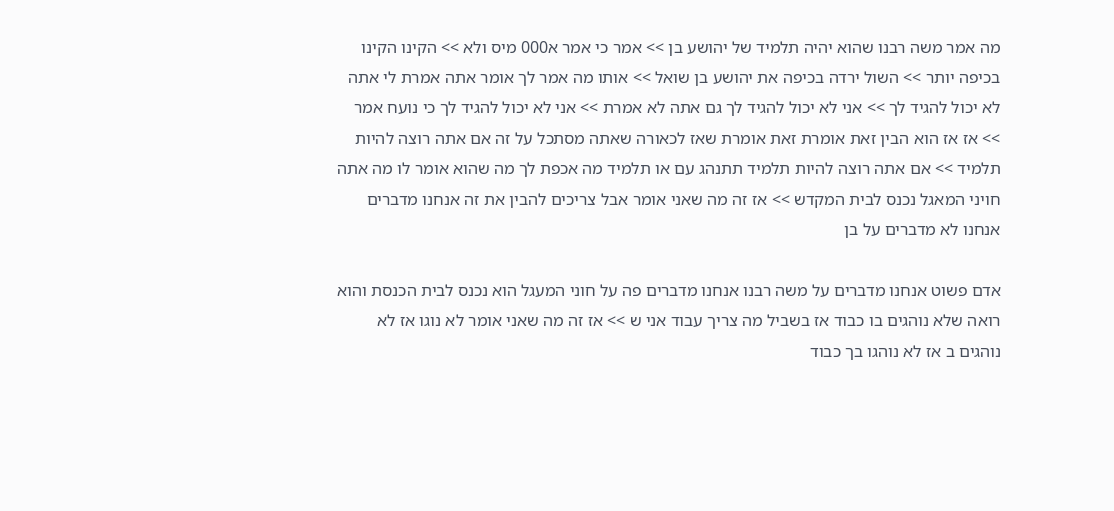מה אמר משה רבנו שהוא יהיה תלמיד של יהושע בן >> אמר כי אמר א000 מיס ולא >> הקינו הקינו בכיפה יותר >> השול ירדה בכיפה את יהושע בן שואל >> אותו מה אמר לך אומר אתה אמרת לי אתה לא יכול להגיד לך >> אני לא יכול להגיד לך גם אתה לא אמרת >> אני לא יכול להגיד לך כי נועח אמר >> אז אז הוא הבין זאת אומרת זאת אומרת שאז לכאורה שאתה מסתכל על זה אם אתה רוצה להיות תלמיד >> אם אתה רוצה להיות תלמיד תתנהג עם או תלמיד מה אכפת לך מה שהוא אומר לו מה אתה חויני המאגל נכנס לבית המקדש >> אז זה מה שאני אומר אבל צריכים להבין את זה אנחנו מדברים אנחנו לא מדברים על בן

אדם פשוט אנחנו מדברים על משה רבנו אנחנו מדברים פה על חוני המעגל הוא נכנס לבית הכנסת והוא רואה שלא נוהגים בו כבוד אז בשביל מה צריך עבוד אני ש >> אז זה מה שאני אומר לא נוגו אז לא נוהגים ב אז לא נוהגו בך כבוד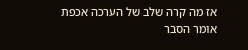אז מה קרה שלב של הערכה אכפת אומר הסבר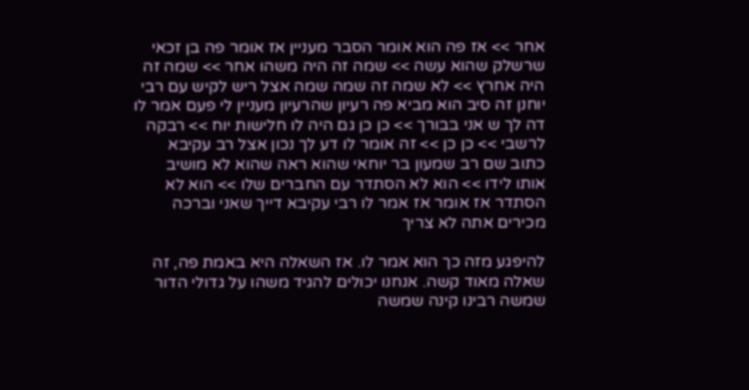אחר >> אז פה הוא אומר הסבר מעניין אז אומר פה בן זכאי שרשלק שהוא עשה >> שמה זה היה משהו אחר >> שמה זה היה אחרץ >> לא שמה זה שמה שמה אצל ריש לקיש עם רבי יוחנן זה סיב הוא מביא פה רעיון שהרעיון מעניין לי פעם אמר לו דה לך ש אני בבורך >> כן כן גם היה לו חלישות יוח >> רבקה לרשבי >> כן כן >> זה אומר לו דע לך נכון אצל רב עקיבא כתוב שם רב שמעון בר יוחאי שהוא ראה שהוא לא מושיב אותו לידו >> הוא לא הסתדר עם החברים שלו >> הוא לא הסתדר אז אומר אז אמר לו רבי עקיבא דייך שאני וברכה מכירים אתה לא צריך

להיפגע מזה כך הוא אמר לו. אז השאלה היא באמת פה, זה שאלה מאוד קשה. אנחנו יכולים להגיד משהו על גדולי הדור שמשה רבינו קינה שמשה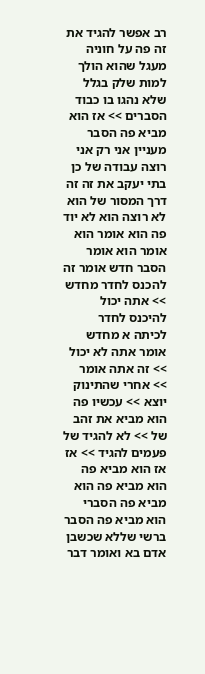רב אפשר להגיד את זה פה על חוניה מעגל שהוא הולך למות שלק בגלל שלא נהגו בו כבוד הסברים >> אז הוא מביא פה הסבר מעניין אני רק אני רוצה עבודה של כן בתי יעקב את זה זה דרך המסור של הוא לא רוצה הוא לא יוד פה הוא אומר הוא אומר הוא אומר הסבר חדש אומר זה להכנס לחדר מחדש >> אתה יכול להיכנס לחדר לכיתה א מחדש אומר אתה לא יכול >> זה אתה אומר >> אחרי שהתינוק יוצא >> עכשיו פה הוא מביא את זהב של >> לא להגיד של פעמים להגיד >> אז אז הוא מביא פה הוא מביא פה הוא מביא פה הסברי הוא מביא פה הסבר ברשי שללא שכשבן אדם בא ואומר דבר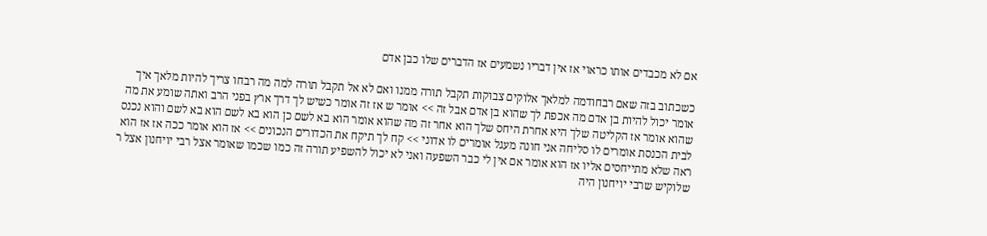אם לא מכבדים אותו כראוי אז אין דבריו נשמעים אז הדברים שלו כבן אדם

כשכתוב בזה שאם רבחודמה למלאך אלוקים צבוקות תקבל תורה ממנו ואם לא אל תקבל תורה למה מה רבחו צריך להיות מלאך איך אומר יכול להיות בן אדם מה אכפת לך שהוא בן אדם אבל זה >> אומר ש אז זה אומר כשיש לך דרך ארץ בפני הרב ואתה שומע את מה שהוא אומר אז הקליטה שלך היא אחרת היחס שלך הוא אחר זה מה שהוא אומר הוא בא לשם כן הוא בא לשם הוא בא לשם והוא נכנס לבית הכנסת אומרים לו סליחה אני חונה מעגל אומרים לו אדוני >> קח לך תיקח את הכדורים הנכונים >> אז הוא אומר ככה אז אז הוא ראה שלא מתייחסים אליו אז הוא אומר אם אין לי כבר השפעה ואני לא יכול להשפיע תורה זה כמו שכמו שאומר אצל רבי יויחנון אצל ר שלוקיש שרבי יויחנון היה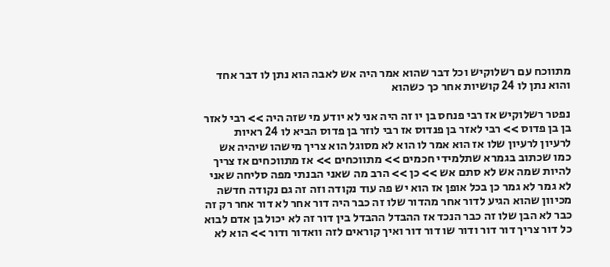מתווכח עם רשלוקיש וכל דבר שהוא אמר היה אש לאבה הוא נתן לו דבר אחד והוא נתן לו 24 קושיות אחר כך כשהוא

נפטר רשלוקיש אז רבי פנחס בן יו זה היה אני לא יודע מי שזה היה >> רבי לאזר בן בן פדוס >> רבי לאזר בן פנדוס אז רבי לוזר בן פדוס הביא לו 24 ראיות לרעיון לרעיון שלו אז הוא אמר לו הוא לא מסוגל הוא צריך מישהו שיהיה אש כמו שכתוב בגמרא שתלמידי חכמים >> מתווכחים >> אז מתווכחים אז צריך להיות שמה אש לא סתם אש >> כן >> הרב מה שאני הבנתי מפה סליחה שאני לא גמר לא גמר כן בכל אופן אז הוא יש פה עוד נקודה וזה זה גם נקודה חדשה מכיוון שהוא הגיע לדור אחר מהדור שלו זה כבר היה דור אחר לא דור אחר רק זה כבר לא הבן שלו זה כבר הנכד אז ההבדל ההבדל בין דור זה לא יכול בן אדם לבוא כל דור צריך דור דור ודור שו דור דור ואיך קוראים לזה וואדור ודור >> הוא לא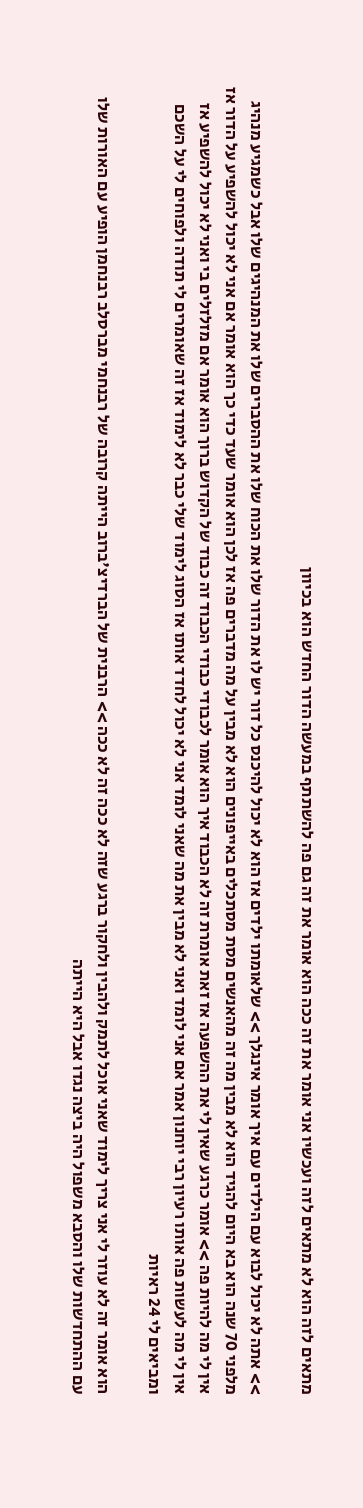מתאים לזה הוא לא מתאים לזה ועכשיו אני אומר את זה ככה הוא אומר את זה גם פה להשתתף במעשה הדור החדש הוא בכיוון

>> אתה לא יכול לבוא עם הילדים עם איך אומר אינגלך >> שלאומתו ילדים אז הוא לא יכול להיכנס כל דור יש לו את הדור שלו את הכוח שלו את ההסברים שלו את המנהיגים שלו אבל כשמגיע מנהיג מלפני 70 שנה הוא בא היום להגיד הוא לא מבין מה זה מהאנשים מסת מסתכלים באייפונים הוא לא מבין על מה מדברים פה אז לכן הוא אומר שעד כדי כך הוא אומר אם אני לא יכול להשפיע על הדור אז אין לי מה להיות פה >> אומר כרגע שאין לי את ההשפעה אז זאת אומרת זה לא הכבוד איך הוא אומר לכבודי כבודי הכבוד זה כבוד של הקדוש ברוך הוא אומר אם מזלזלים בי ואני לא יכול להשפיע אז אין לי מה לעשות פה אותו רעיון רבי יוחנון אמר אם אני לומד ואני לא מבין את מה שאני לומד אני לא יכול לחדד אותו אז הסוג לימוד שלי כבר לא לימוד אז זה שאומרים לי תודה ולפוחים לי על השכם ומביאים לי 24 ראיות

הוא אומר זה לא עוזר לי אני צריך לימוד שאני אוכל לתמק ולהבין ולחקור ברגע שזה לא ככה זה לא ככה >> הרבנית של הברדיצ'ברוב הייתה קרובה של רבנחמי מברסלב רבנחמן הופיע עם האורות שלו עם ההתחדשות שלו והסבא משפול היה ביצה נגדו אבל היא הייתה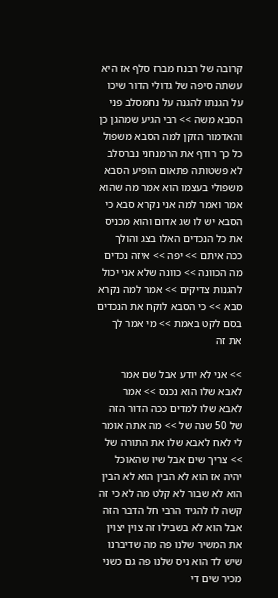קרובה של רבנח מברז סלף אז היא עשתה סיפה של גדולי הדור שיכו על הגנתו להגנה על נחמסלב פני הסבא משה >> רבי הגיע שמהגן כן והאדמור הזקן למה הסבא משפול כל כך רודף את הרמנחני נברסלב לא פשטותה פתאום הופיע הסבא משפולי בעצמו הוא אמר מה שהוא אמר ואמר למה אני נקרא סבא כי הסבא יש לו שג אדום והוא מכניס את כל הנכדים האלו בצג והולך ככה איתם >> יפה >> איזה נכדים מה הכוונה >> כוונה שלא אני יכול להגנות צדיקים >> אמר למה נקרא סבא >> כי הסבא לוקח את הנכדים בסם לקט באמת >> מי אמר לך את זה

>> אני לא יודע אבל שם אמר לאבא שלו הוא נכנס >> אמר לאבא שלו למדים ככה הדור הזה של 50 שנה של >> מה אתה אומר לי לאח לאבא שלו את התורה של >> צריך שים אבל שיו שהאוכל יהיה אז הוא לא הבין הוא לא הבין הוא לא שבור לא קלט מה לא כי זה קשה לו להגיד הרבי חל הדבר הזה אבל הוא לא בשבילו זה צוין יצוין את המשיר שלנו פה מה שדיברנו שיש לד הוא ניס שלנו פה גם כשני מכיר שים די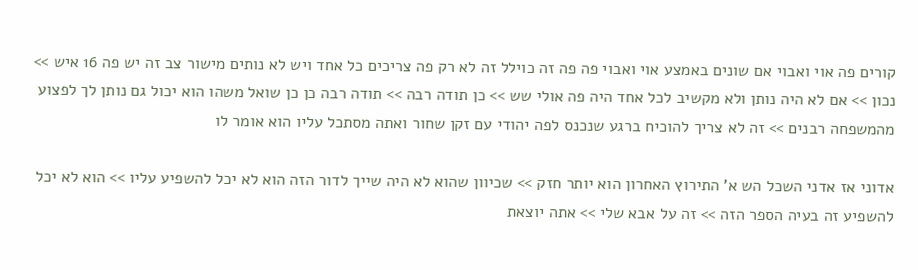קורים פה אוי ואבוי אם שונים באמצע אוי ואבוי פה פה זה כוילל זה לא רק פה צריכים כל אחד ויש לא נותים מישור צב זה יש פה 16 איש >> נכון >> אם לא היה נותן ולא מקשיב לכל אחד היה פה אולי שש >> כן תודה רבה >> תודה רבה כן כן שואל משהו הוא יכול גם נותן לך לפצוע מהמשפחה רבנים >> זה לא צריך להוכיח ברגע שנכנס לפה יהודי עם זקן שחור ואתה מסתכל עליו הוא אומר לו

אדוני אז אדני השכל הש א' התירוץ האחרון הוא יותר חזק >> שכיוון שהוא לא היה שייך לדור הזה הוא לא יכל להשפיע עליו >> הוא לא יכל להשפיע זה בעיה הספר הזה >> זה על אבא שלי >> אתה יוצאת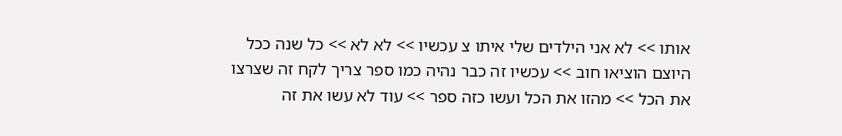אותו >> לא אני הילדים שלי איתו צ עכשיו >> לא לא >> כל שנה ככל היוצם הוציאו חוב >> עכשיו זה כבר נהיה כמו ספר צריך לקח זה שצרצו את הכל >> מהזו את הכל ועשו כזה ספר >> עוד לא עשו את זה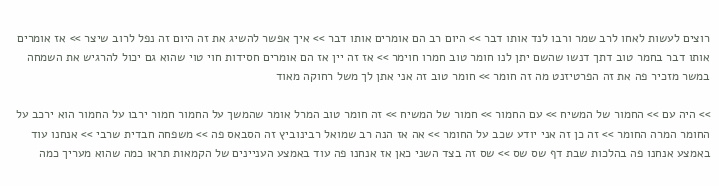רוצים לעשות לאחו לרב שמר ורבו לנד אותו דבר >> היום רב הם אומרים אותו דבר >> איך אפשר להשיג את זה היום זה נפל לרוב שיצר >> אז אומרים אותו דבר בחמר טוב דתך דנשו שהשם יתן לנו חומר טוב חמרו חוימר >> אז זה יין אז הם אומרים חסידות חוי טוי שהוא גם יכול להרגיש את השמחה במשר מזכיר פה את זה הפרטיזנט מה זה חומר >> חומר טוב זה אני אתן לך משל רחוקה מאוד

>> היה עם >> החמור של המשיח >> עם החמור >> חמור של המשיח >> זה חומר טוב המרל אומר שהמשך על החמור חמור ירבו על החמור הוא ירכב על החומר המרה החומר >> זה כן זה אני יודע שכב על החומר >> אה אז הנה רב שמואל רבינוביץ זה הסבאס פה >> משפחה חבדית שרבי >> אנחנו עוד באמצע אנחנו פה בהלכות שבת דף שס שס >> שס זה בצד השני כאן אז אנחנו פה עוד באמצע העניינים של הקמאות תראו כמה שהוא מעריך כמה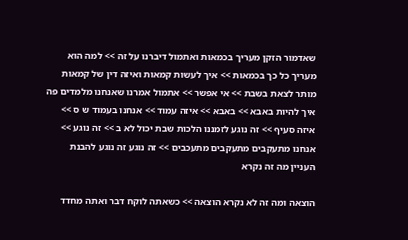שאדמור הזקן מעריך בכמאות ואתמול דיברנו על זה >> למה הוא מעריך כל כך בכמאות >> איך לעשות קמאות ואיזה דין של קמאות מותר לצאת בשבת >> אי אפשר >> אתמול אמרנו שאנחנו מלמדים פה איך להיות באבא >> באבא >> איזה עמוד >> אנחנו בעמוד ש ס >> איזה סעיף >> זה נוגע לזמננו הלכות שבת יכול לא ב >> זה נוגע >> אנחנו מתעקבים מתעקבים מתעכבים >> זה נוגע זה נוגע להבנת העניין מה זה נקרא

הוצאה ומה זה לא נקרא הוצאה >> כשאתה לוקח דבר ואתה מחדד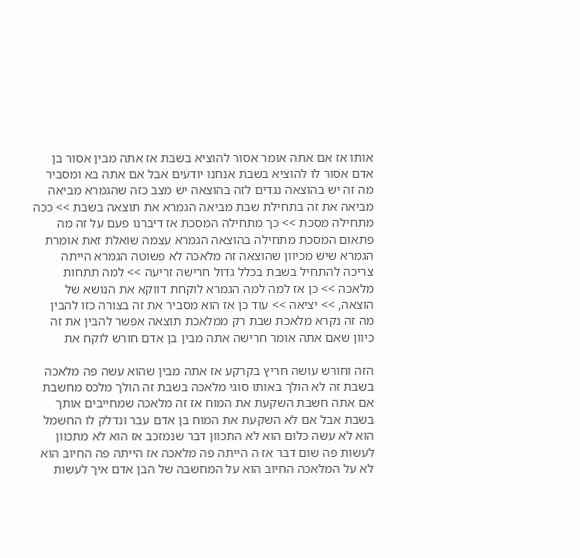אותו אז אם אתה אומר אסור להוציא בשבת אז אתה מבין אסור בן אדם אסור לו להוציא בשבת אנחנו יודעים אבל אם אתה בא ומסביר מה זה יש בהוצאה נגדים לזה בהוצאה יש מצב כזה שהגמרא מביאה מביאה את זה בתחילת שבת מביאה הגמרא את תוצאה בשבת >> ככה מתחילה מסכת >> כך מתחילה המסכת אז דיברנו פעם על זה מה פתאום המסכת מתחילה בהוצאה הגמרא עצמה שואלת זאת אומרת הגמרא שיש מכיוון שהוצאה זה מלאכה לא פשוטה הגמרא הייתה צריכה להתחיל בשבת בכלל גדול חרישה זריעה >> למה תתחות מלאכה >> כן אז למה למה הגמרא לוקחת דווקא את הנושא של הוצאה, >> יציאה >> עוד כן אז הוא מסביר את זה בצורה כזו להבין מה זה נקרא מלאכת שבת רק ממלאכת תוצאה אפשר להבין את זה כיוון שאם אתה אומר חרישה אתה מבין בן אדם חורש לוקח את

הזה וחורש עושה חריץ בקרקע אז אתה מבין שהוא עשה פה מלאכה בשבת זה לא הולך באותו סוגי מלאכה בשבת זה הולך מלכס מחשבת אם אתה חשבת השקעת את המוח אז זה מלאכה שמחייבים אותך בשבת אבל אם לא השקעת את המוח בן אדם עבר ונדלק לו החשמל הוא לא עשה כלום הוא לא התכוון דבר שנמזכב אז הוא לא מתכוון לעשות פה שום דבר אז ה הייתה פה מלאכה אז הייתה פה החיוב הוא לא על המלאכה החיוב הוא על המחשבה של הבן אדם איך לעשות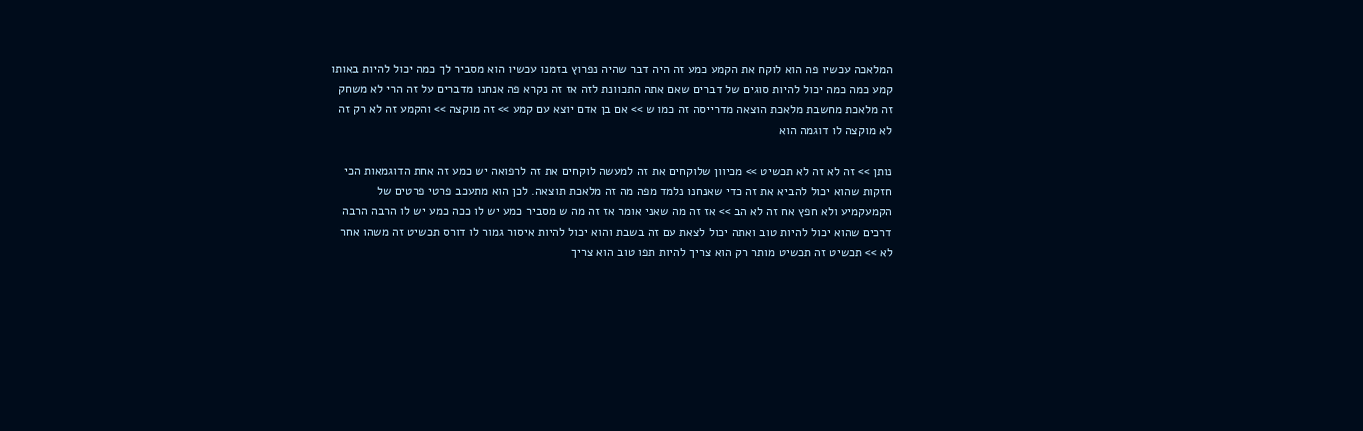המלאכה עכשיו פה הוא לוקח את הקמע כמע זה היה דבר שהיה נפרוץ בזמנו עכשיו הוא מסביר לך כמה יכול להיות באותו קמע כמה כמה יכול להיות סוגים של דברים שאם אתה התכוונת לזה אז זה נקרא פה אנחנו מדברים על זה הרי לא משחק זה מלאכת מחשבת מלאכת הוצאה מדרייסה זה כמו ש >> אם בן אדם יוצא עם קמע >> זה מוקצה >> והקמע זה לא רק זה לא מוקצה לו דוגמה הוא

נותן >> זה לא זה לא תכשיט >> מכיוון שלוקחים את זה למעשה לוקחים את זה לרפואה יש כמע זה אחת הדוגמאות הכי חזקות שהוא יכול להביא את זה כדי שאנחנו נלמד מפה מה זה מלאכת תוצאה. לכן הוא מתעכב פרטי פרטים של הקמעקמיע ולא חפץ אח זה לא הב >> אז זה מה שאני אומר אז זה מה ש מסביר כמע יש לו ככה כמע יש לו הרבה הרבה דרכים שהוא יכול להיות טוב ואתה יכול לצאת עם זה בשבת והוא יכול להיות איסור גמור לו דורס תכשיט זה משהו אחר לא >> תכשיט זה תכשיט מותר רק הוא צריך להיות תפו טוב הוא צריך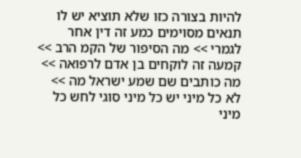להיות בצורה כזו שלא תוציא יש לו תנאים מסוימים כמע זה דין אחר לגמרי >> מה הסיפור של הקמ הרב >> קמעה זה לוקחים בן אדם לרפואה >> מה כותבים שם שמע ישראל מה >> לא כל מיני יש כל מיני סוגי לחש כל מיני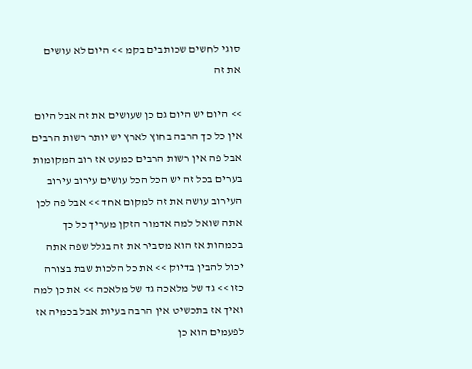סוגי לחשים שכותבים בקמ >> היום לא עושים את זה

>> היום יש היום גם כן שעושים את זה אבל היום אין כל כך הרבה בחוץ לארץ יש יותר רשות הרבים אבל פה אין רשות הרבים כמעט אז רוב המקומות בערים בכל זה יש הכל הכל עושים עירוב עירוב העירוב עושה את זה למקום אחד >> אבל פה לכן אתה שואל למה אדמור הזקן מעריך כל כך בכמהות אז הוא מסביר את זה בגלל שפה אתה יכול להבין בדיוק >> את כל הלכות שבת בצורה כזו >> גד של מלאכה גד של מלאכה >> את כן למה ואיך אז בתכשיט אין הרבה בעיות אבל בכמיה אז לפעמים הוא כן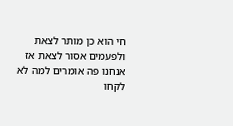חי הוא כן מותר לצאת ולפעמים אסור לצאת אז אנחנו פה אומרים למה לא לקחו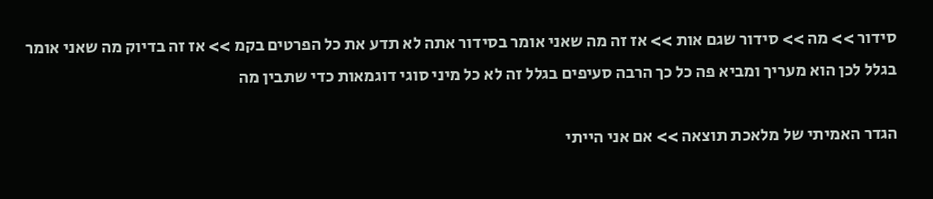סידור >> מה >> סידור שגם אות >> אז זה מה שאני אומר בסידור אתה לא תדע את כל הפרטים בקמ >> אז זה בדיוק מה שאני אומר בגלל לכן הוא מעריך ומביא פה כל כך הרבה סעיפים בגלל זה לא כל מיני סוגי דוגמאות כדי שתבין מה

הגדר האמיתי של מלאכת תוצאה >> אם אני הייתי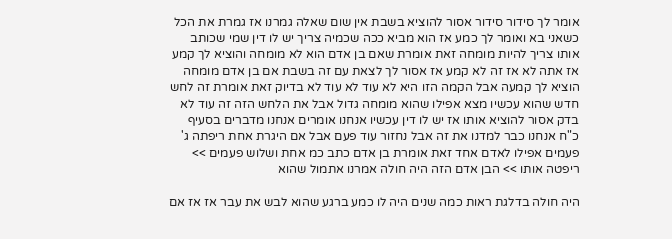אומר לך סידור סידור אסור להוציא בשבת אין שום שאלה גמרנו אז גמרת את הכל כשאני בא ואומר לך כמע אז הוא מביא ככה שכמיה צריך יש לו דין שמי שכותב אותו צריך להיות מומחה זאת אומרת שאם בן אדם הוא לא מומחה והוציא לך קמע אז אתה לא אז זה לא קמע אז אסור לך לצאת עם זה בשבת אם בן אדם מומחה הוציא לך קמעה אבל הקמה הזו היא לא עוד לא עוד לא בדיוק זאת אומרת זה לחש חדש שהוא עכשיו מצא אפילו שהוא מומחה גדול אבל את הלחש הזה זה עוד לא בדק אסור להוציא אותו אז יש לו דין עכשיו אנחנו אומרים אנחנו מדברים בסעיף כ"ח אנחנו כבר למדנו את זה אבל נחזור עוד פעם אבל אם היגרת אחת ריפתה ג' פעמים אפילו לאדם אחד זאת אומרת בן אדם כתב כמ אחת ושלוש פעמים >> ריפטה אותו >> הבן אדם הזה היה חולה אמרנו אתמול שהוא

היה חולה בדלגת ראות כמה שנים היה לו כמע ברגע שהוא לבש את עבר אז אז אם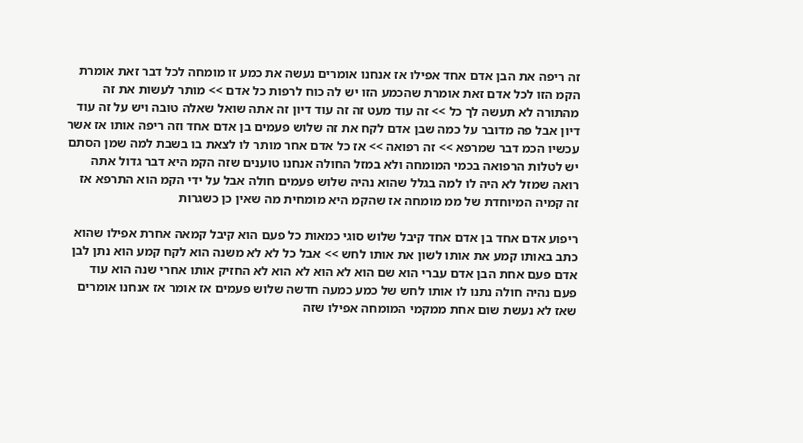זה ריפה את הבן אדם אחד אפילו אז אנחנו אומרים נעשה את כמע זו מומחה לכל דבר זאת אומרת הקמ הזו לכל אדם זאת אומרת שהכמע הזו יש לה כוח לרפות כל אדם >> מותר לעשות את זה מהתורה לא תעשה לך כל >> זה עוד מעט זה זה עוד דיון זה אתה שואל שאלה טובה ויש על זה עוד דיון אבל פה מדובר על כמה שבן אדם לקח את זה שלוש פעמים בן אדם אחד וזה ריפה אותו אז אשר עכשיו הכמ דבר שמרפא >> זה רפואה >> אז כל אדם אחר מותר לו לצאת בו בשבת למה שמן הסתם יש לטלות הרפואה בכמי המומחה ולא במזל החולה אנחנו טוענים שזה הקמ היא דבר גדול אתה רואה שמזל לא היה לו למה בגלל שהוא נהיה שלוש פעמים חולה אבל על ידי הקמ הוא התרפא אז זה קמיה המיוחדת של ממ מומחה אז שהקמ היא מומחית מה שאין כן כשגרות

ריפוע אדם אחד בן אדם אחד קיבל שלוש סוגי כמאות כל פעם הוא קיבל קמאה אחרת אפילו שהוא כתב באותו קמע את אותו לשון את אותו לחש >> אבל כל לא לא משנה הוא לקח קמע הוא נתן לבן אדם פעם אחת הבן אדם עברי הוא שם הוא לא הוא לא הוא לא החזיק אותו אחרי שנה הוא עוד פעם נהיה חולה נתנו לו אותו לחש של כמע כמעה חדשה שלוש פעמים אז אומר אז אנחנו אומרים שאז לא נעשת שום אחת ממקמי המומחה אפילו שזה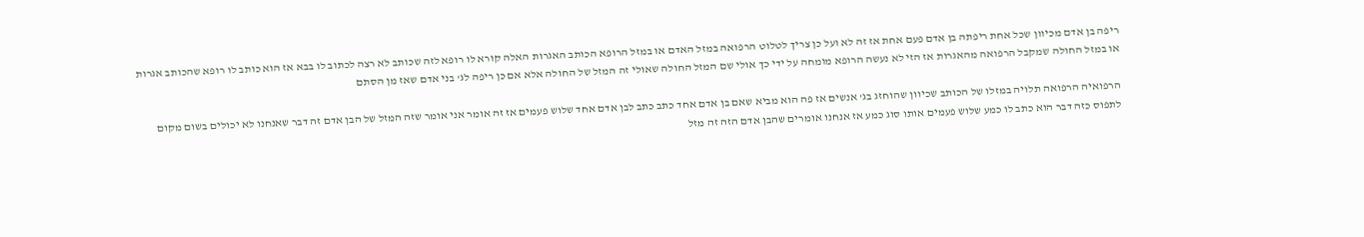ריפה בן אדם מכיוון שכל אחת ריפתה בן אדם פעם אחת אז זה לא ועל כן צריך לטלוט הרפואה במזל האדם או במזל הרופא הכותב האגרות האלה קורא לו רופא לזה שכותב לא רצה לכתוב לו בבא אז הוא כותב לו רופא שהכותב אגרות או במזל החולה שמקבל הרפואה מהאגרות אז הזי לא נעשה הרופא מומחה על ידי כך אולי שם המזל החולה שאולי זה המזל של החולה אלא אם כן ריפה לג' בני אדם שאז מן הסתם

הרפואיה הרפואה תלויה במזלו של הכותב שכיוון שהוחזג בג' אנשים אז פה הוא מביא שאם בן אדם אחד כתב כתב לבן אדם אחד שלוש פעמים אז זה אומר אני אומר שזה המזל של הבן אדם זה דבר שאנחנו לא יכולים בשום מקום לתפוס כזה דבר הוא כתב לו כמע שלוש פעמים אותו סוג כמע אז אנחנו אומרים שהבן אדם הזה זה מזל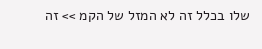שלו בכלל זה לא המזל של הקמ >> זה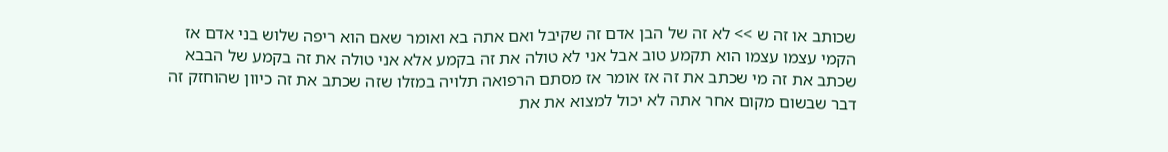שכותב או זה ש >> לא זה של הבן אדם זה שקיבל ואם אתה בא ואומר שאם הוא ריפה שלוש בני אדם אז הקמי עצמו עצמו הוא תקמע טוב אבל אני לא טולה את זה בקמע אלא אני טולה את זה בקמע של הבבא שכתב את זה מי שכתב את זה אז אומר אז מסתם הרפואה תלויה במזלו שזה שכתב את זה כיוון שהוחזק זה דבר שבשום מקום אחר אתה לא יכול למצוא את את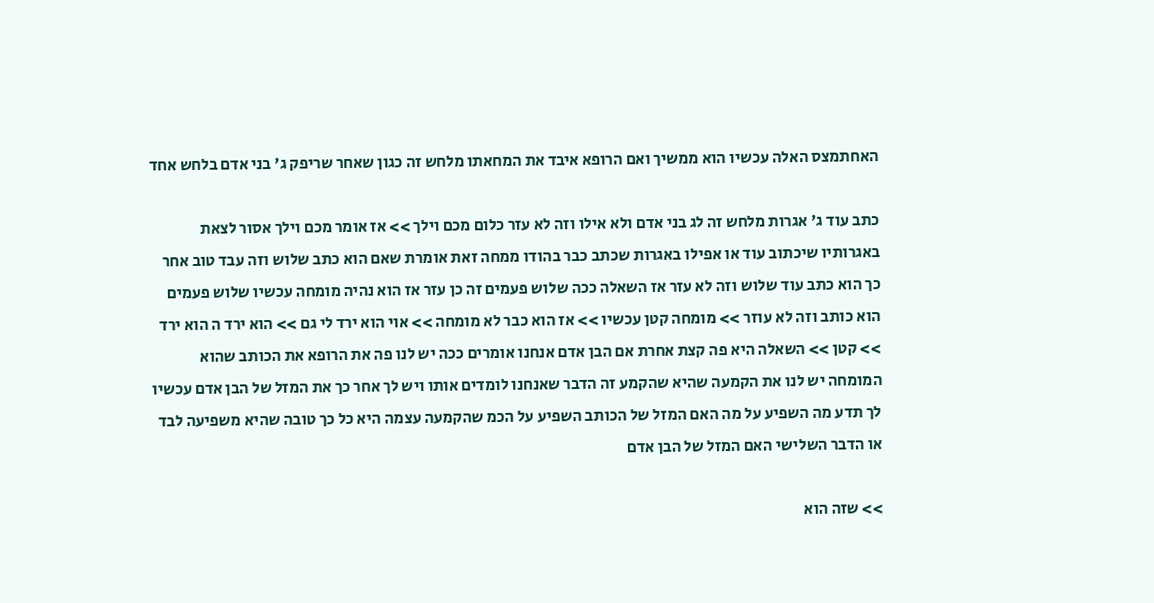האחתמצס האלה עכשיו הוא ממשיך ואם הרופא איבד את המחאתו מלחש זה כגון שאחר שריפק ג' בני אדם בלחש אחד

כתב עוד ג' אגרות מלחש זה לג בני אדם ולא אילו וזה לא עזר כלום מכם וילך >> אז אומר מכם וילך אסור לצאת באגרותיו שיכתוב עוד או אפילו באגרות שכתב כבר בהודו ממחה זאת אומרת שאם הוא כתב שלוש וזה עבד טוב אחר כך הוא כתב עוד שלוש וזה לא עזר אז השאלה ככה שלוש פעמים זה כן עזר אז הוא נהיה מומחה עכשיו שלוש פעמים הוא כותב וזה לא עוזר >> מומחה קטן עכשיו >> אז הוא כבר לא מומחה >> אוי הוא ירד לי גם >> הוא ירד ה הוא ירד >> קטן >> השאלה היא פה קצת אחרת אם הבן אדם אנחנו אומרים ככה יש לנו פה את הרופא את הכותב שהוא המומחה יש לנו את הקמעה שהיא שהקמע זה הדבר שאנחנו לומדים אותו ויש לך אחר כך את המזל של הבן אדם עכשיו לך תדע מה השפיע על מה האם המזל של הכותב השפיע על הכמ שהקמעה עצמה היא כל כך טובה שהיא משפיעה לבד או הדבר השלישי האם המזל של הבן אדם

>> שזה הוא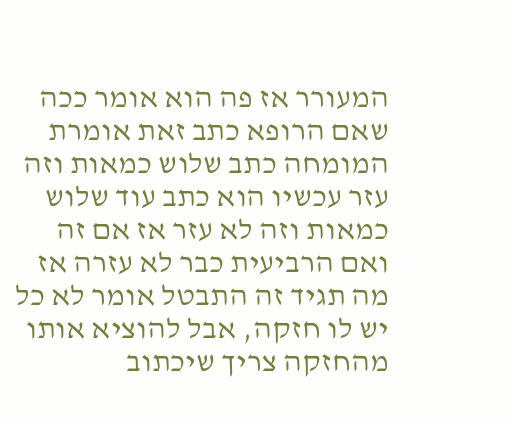המעורר אז פה הוא אומר ככה שאם הרופא כתב זאת אומרת המומחה כתב שלוש כמאות וזה עזר עכשיו הוא כתב עוד שלוש כמאות וזה לא עזר אז אם זה ואם הרביעית כבר לא עזרה אז מה תגיד זה התבטל אומר לא כל יש לו חזקה, אבל להוציא אותו מהחזקה צריך שיכתוב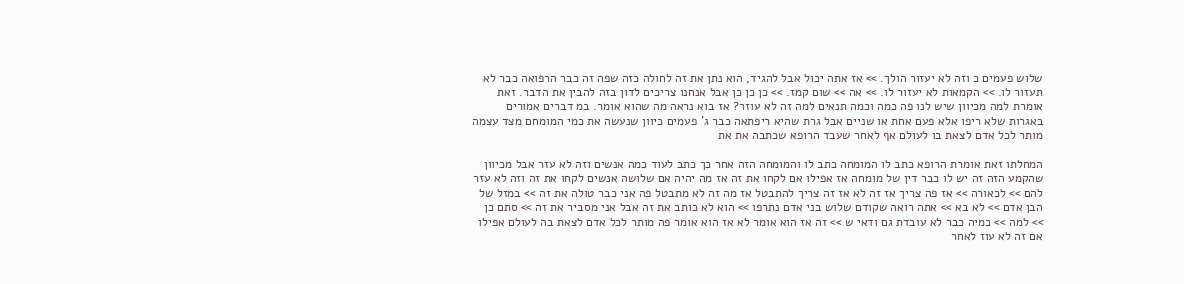שלוש פעמים כ וזה לא יעזור הולך. >> אז אתה יכול אבל להגיד, הוא נתן את זה לחולה כזה שפה זה כבר הרפואה כבר לא תעזור לו. >> הקמאות לא יעזור לו. >> אה >> שום קמז. >> כן כן כן אבל אנחנו צריכים לדון בזה להבין את הדבר. זאת אומרת למה מכיוון שיש לנו פה כמה וכמה תנאים למה זה לא עוזר? אז בוא נראה מה שהוא אומר. במ דברים אמורים באגרות שלא ריפו אלא פעם אחת או שניים אבל גרת שהיא ריפתאה כבר ג' פעמים כיוון שנעשה את כמי המומחם מצד עצמה מותר לכל אדם לצאת בו לעולם אף לאחר שעבד הרופא שכתבה את את

המחלתו זאת אומרת הרופא כתב לו המומחה כתב לו והמומחה הזה אחר כך כתב לעוד כמה אנשים וזה לא עזר אבל מכיוון שהקמע הזה זה יש לו כבר דין של מומחה אז אפילו אם לקחו את זה אז מה יהיה אם שלושה אנשים לקחו את זה וזה לא עזר להם >> לכאורה >> אז פה צריך אז זה לא אז זה צריך להתבטל אז מה זה לא מתבטל פה אני כבר טולה את זה >> במזל של הבן אדם >> לא בא >> אתה רואה שקודם שלוש בני אדם נתרפו >> הוא לא כותב את זה אבל אני מסביר את זה >> סתם כן >> למה >> כמיה כבר לא עובדת גם ודאי ש >> זה אז הוא אומר לא אז הוא אומר פה מותר לכל אדם לצאת בה לעולם אפילו אם זה לא עוז לאחר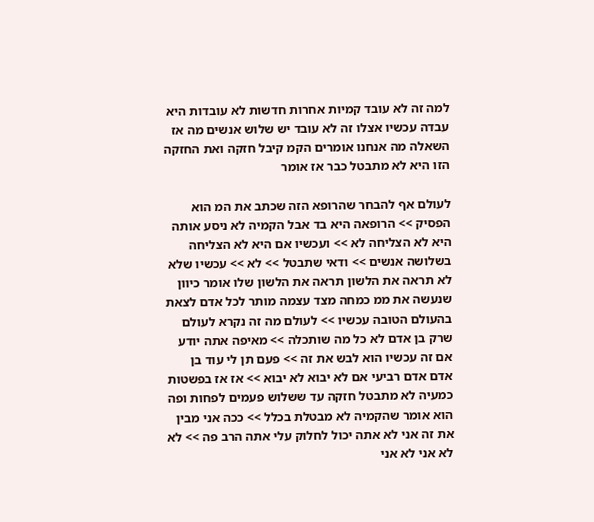למה זה לא עובד קמיות אחרות חדשות לא עובדות היא עבדה עכשיו אצלו זה לא עובד יש שלוש אנשים מה אז השאלה מה אנחנו אומרים הקמ קיבל חזקה ואת החזקה הזו היא לא מתבטל כבר אז אומר

לעולם אף להבחר שהרופא הזה שכתב את המ הוא הפסיק >> הרופאה היא בד אבל הקמיה לא ניסע אותה היא לא הצליחה לא >> ועכשיו אם היא לא הצליחה בשלושה אנשים >> ודאי שתבטל >> לא >> עכשיו שלא לא תראה את הלשון תראה את הלשון שלו אומר כיוון שנעשה את ממ כמחה מצד עצמה מותר לכל אדם לצאת בהעולם הטובה עכשיו >> לעולם מה זה נקרא לעולם שרק בן אדם לא כל מה שותכלה >> מאיפה אתה יודע אם זה עכשיו הוא לבש את זה >> פעם תן לי עוד בן אדם אדם רביעי אם לא יבוא לא יבוא >> אז אז בפשטות כמעיה לא מתבטל חזקה עד ששלוש פעמים לפחות ופה הוא אומר שהקמיה לא מבטלת בכלל >> ככה אני מבין את זה אני לא אתה יכול לחלוק עלי אתה הרב פה >> לא לא אני לא אני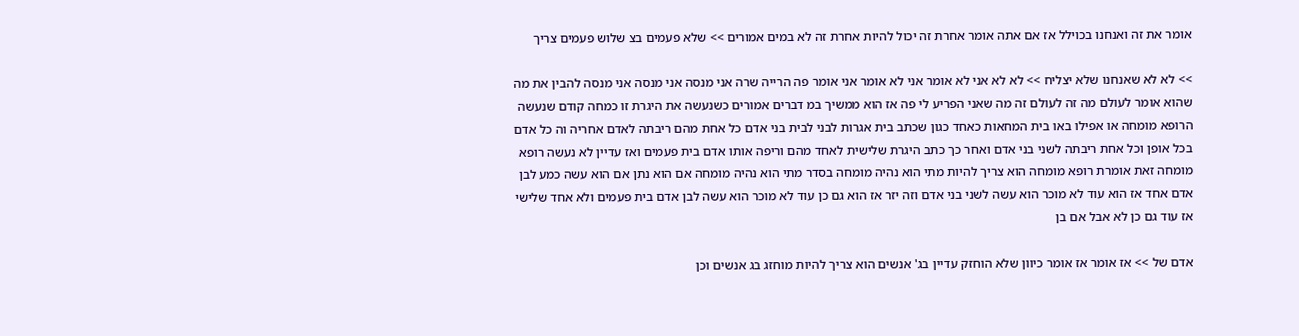אומר את זה ואנחנו בכוילל אז אם אתה אומר אחרת זה יכול להיות אחרת זה לא במים אמורים >> שלא פעמים בצ שלוש פעמים צריך

>> לא לא שאנחנו שלא יצליח >> לא לא אני לא אומר אני לא אומר אני אומר פה הרייה שרה אני מנסה אני מנסה אני מנסה להבין את מה שהוא אומר לעולם מה זה לעולם זה מה שאני הפריע לי פה אז הוא ממשיך במ דברים אמורים כשנעשה את היגרת זו כמחה קודם שנעשה הרופא מומחה או אפילו באו בית המחאות כאחד כגון שכתב בית אגרות לבני לבית בני אדם כל אחת מהם ריבתה לאדם אחריה וה כל אדם בכל אופן וכל אחת ריבתה לשני בני אדם ואחר כך כתב היגרת שלישית לאחד מהם וריפה אותו אדם בית פעמים ואז עדיין לא נעשה רופא מומחה זאת אומרת רופא מומחה הוא צריך להיות מתי הוא נהיה מומחה בסדר מתי הוא נהיה מומחה אם הוא נתן אם הוא עשה כמע לבן אדם אחד אז הוא עוד לא מוכר הוא עשה לשני בני אדם וזה יזר אז הוא גם כן עוד לא מוכר הוא עשה לבן אדם בית פעמים ולא אחד שלישי אז עוד גם כן לא אבל אם בן

אדם של >> אז אומר אז אומר כיוון שלא הוחזק עדיין בג' אנשים הוא צריך להיות מוחזג בג אנשים וכן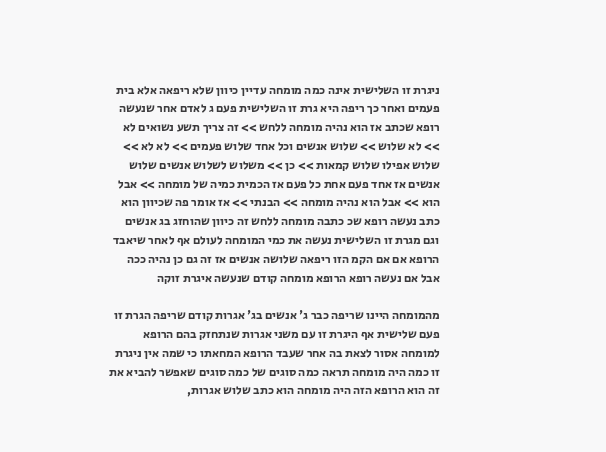ניגרת זו השלישית אינה כמה מומחה עדיין כיוון שלא ריפאה אלא בית פעמים ואחר כך ריפה היא גרת זו השלישית פעם ג לאדם אחר שנעשה רופא שכתב אז הוא נהיה מומחה ללחש >> זה צריך תשע נשואים לא >> לא שלוש >> שלוש אנשים וכל אחד שלוש פעמים >> לא לא >> שלוש אפילו שלוש קמאות >> כן >> משלוש לשלוש אנשים שלוש אנשים אז אחד פעם אחת כל פעם אז הכמית כמיה של מומחה >> אבל הוא >> אבל הוא נהיה מומחה >> הבנתי >> אז אומר פה שכיוון הוא כתב נעשה רופא שכ כתבה מומחה ללחש זה כיוון שהוחזג בג אנשים וגם מגרת זו השלישית נעשה את כמי המומחה לעולם אף לאחר שיאבד הרופא אם אם הקמ הזו ריפאה שלושה אנשים אז זה גם כן נהיה ככה אבל אם נעשה רופא הרופא מומחה קודם שנעשה איגרת זוקה

מהמומחה היינו שריפה כבר ג' אנשים בג' אגרות קודם שריפה הגרת זו פעם שלישית אף היגרת זו עם משני אגרות שנתחזק בהם הרופא למומחה אסור לצאת בה אחר שעבד הרופא המחאתו כי שמה אין ניגרת זו כמה היה מומחה תראה כמה סוגים של כמה סוגים שאפשר להביא את זה הוא הרופא הזה היה מומחה הוא כתב שלוש אגרות,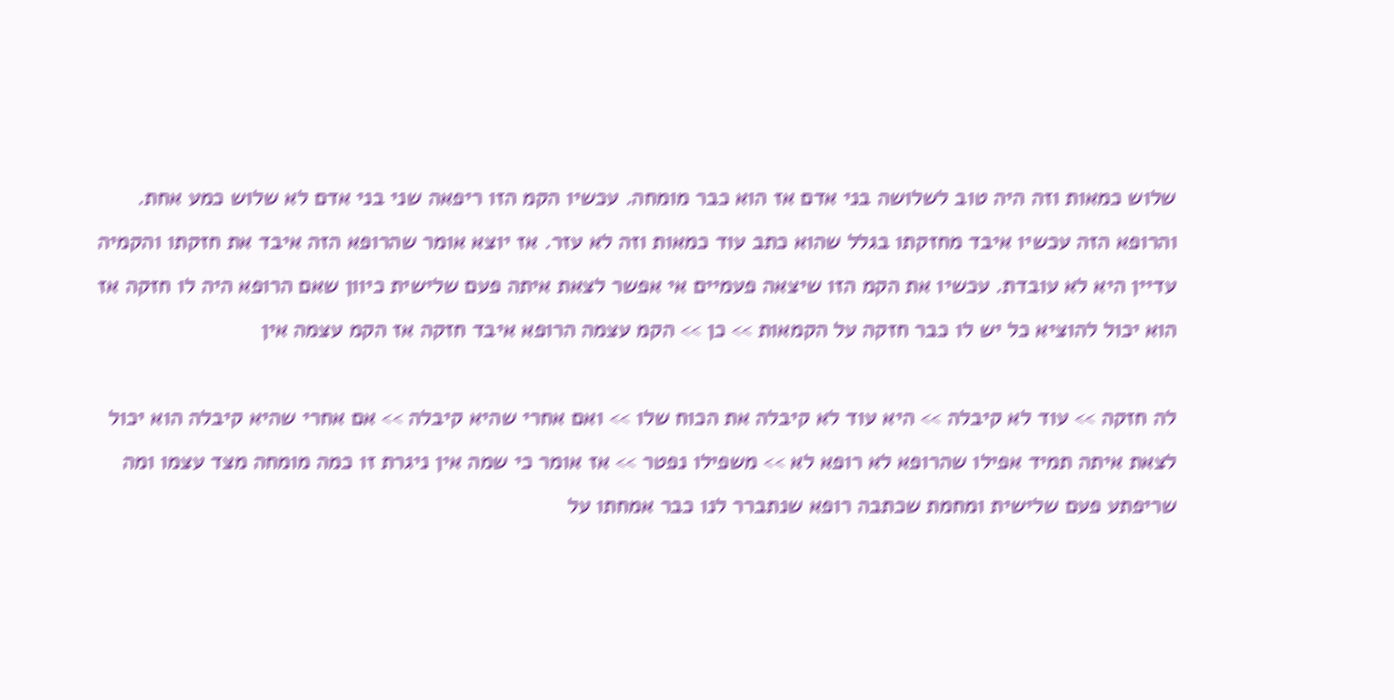שלוש כמאות וזה היה טוב לשלושה בני אדם אז הוא כבר מומחה. עכשיו הקמ הזו ריפאה שני בני אדם לא שלוש כמע אחת. והרופא הזה עכשיו איבד מחזקתו בגלל שהוא כתב עוד כמאות וזה לא עזר. אז יוצא אומר שהרופא הזה איבד את חזקתו והקמיה עדיין היא לא עובדת. עכשיו את הקמ הזו שיצאה פעמיים אי אפשר לצאת איתה פעם שלישית כיוון שאם הרופא היה לו חזקה אז הוא יכול להוציא כל יש לו כבר חזקה על הקמאות >> כן >> הקמ עצמה הרופא איבד חזקה אז הקמ עצמה אין

לה חזקה >> עוד לא קיבלה >> היא עוד לא קיבלה את הכוח שלו >> ואם אחרי שהיא קיבלה >> אם אחרי שהיא קיבלה הוא יכול לצאת איתה תמיד אפילו שהרופא לא רופא לא >> משפילו נפטר >> אז אומר כי שמה אין ניגרת זו כמה מומחה מצד עצמו ומה שריפתע פעם שלישית ומחמת שכתבה רופא שנתברר לנו כבר אמחתו על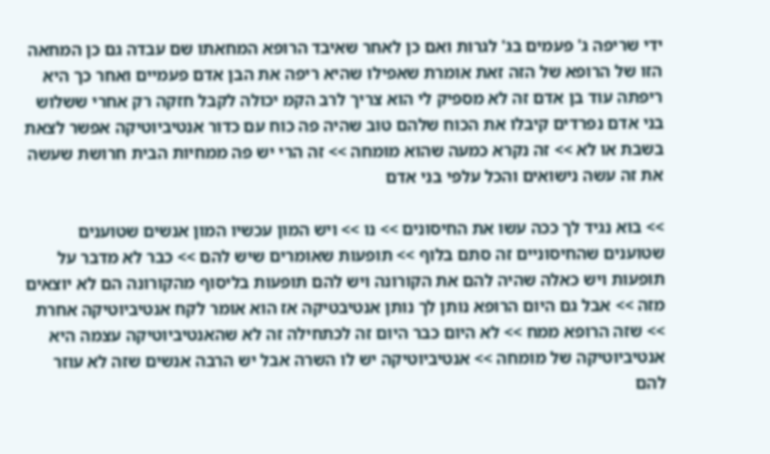ידי שריפה ג' פעמים בג' לגרות ואם כן לאחר שאיבד הרופא המחאתו שם עבדה גם כן המחאה הזו של הרופא של הזה זאת אומרת שאפילו שהיא ריפה את הבן אדם פעמיים ואחר כך היא ריפתה עוד בן אדם זה לא מספיק לי הוא צריך לרב הקמ יכולה לקבל חזקה רק אחרי ששלוש בני אדם נפרדים קיבלו את הכוח שלהם טוב שהיה פה כוח עם כדור אנטיביוטיקה אפשר לצאת בשבת או לא >> זה נקרא כמעה שהוא מומחה >> זה הרי יש פה ממחיות הבית חרושת שעשה את זה עשה נישואים והכל עלפי בני אדם

>> בוא נגיד לך ככה עשו את החיסונים >> נו >> ויש המון עכשיו המון אנשים שטוענים שטוענים שהחיסוניים זה סתם בלוף >> תופעות שאומרים שיש להם >> כבר לא מדבר על תופעות ויש כאלה שהיה להם את הקורונה ויש להם תופעות בליסוף מהקורונה הם לא יוצאים מזה >> אבל גם היום הרופא נותן לך נותן אנטיבטיקה אז הוא אומר לקח אנטיביוטיקה אחרת >> שזה הרופא ממח >> לא היום כבר היום זה לכתחילה זה לא שהאנטיביוטיקה עצמה היא אנטיביוטיקה של מומחה >> אנטיביוטיקה יש לו השרה אבל יש הרבה אנשים שזה לא עוזר להם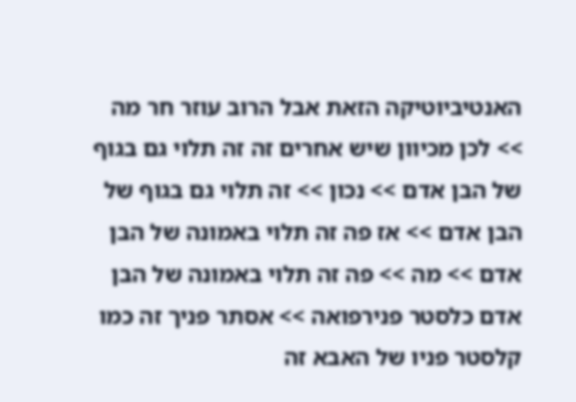האנטיביוטיקה הזאת אבל הרוב עוזר חר מה >> לכן מכיוון שיש אחרים זה זה תלוי גם בגוף של הבן אדם >> נכון >> זה תלוי גם בגוף של הבן אדם >> אז פה זה תלוי באמונה של הבן אדם >> מה >> פה זה תלוי באמונה של הבן אדם כלסטר פנירפואה >> אסתר פניך זה כמו קלסטר פניו של האבא זה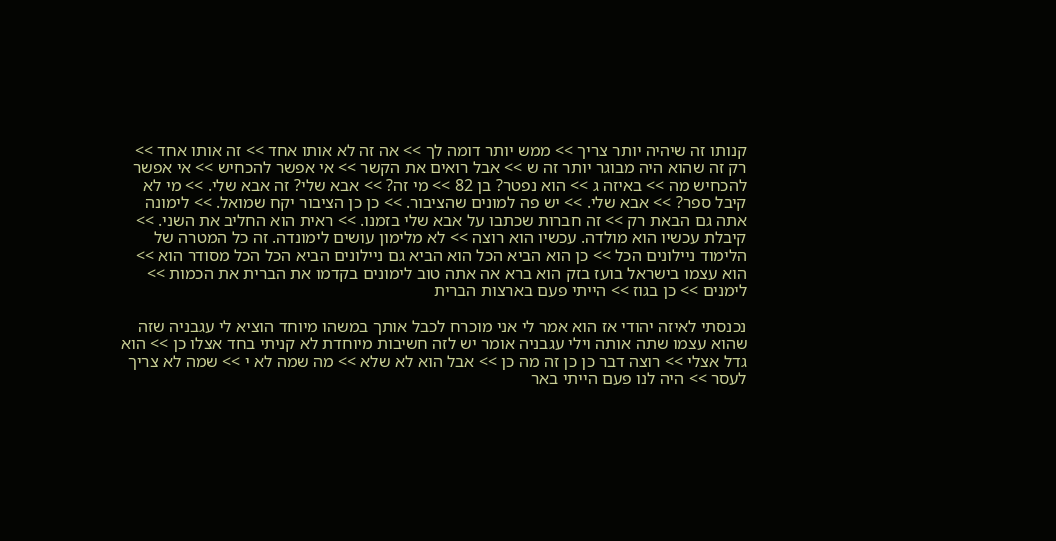קנותו זה שיהיה יותר צריך >> ממש יותר דומה לך >> אה זה לא אותו אחד >> זה אותו אחד >> רק זה שהוא היה מבוגר יותר זה ש >> אבל רואים את הקשר >> אי אפשר להכחיש >> אי אפשר להכחיש מה >> באיזה ג >> הוא נפטר? בן 82 >> מי זה? >> אבא שלי? זה אבא שלי. >> מי לא קיבל ספר? >> אבא שלי. >> יש פה למונים שהציבור. >> כן כן הציבור יקח שמואל. >> לימונה אתה גם הבאת רק >> זה חברות שכתבו על אבא שלי בזמנו. >> ראית הוא החליב את השני. >> קיבלת עכשיו הוא מולדה. עכשיו הוא רוצה >> לא מלימון עושים לימונדה. זה כל המטרה של הלימוד ניילונים הכל >> כן הוא הביא הכל הוא הביא גם ניילונים הביא הכל הכל מסודר הוא >> הוא עצמו בישראל בועז בזק הוא ברא אה אתה טוב לימונים בקדמו את הברית את הכמות >> לימנים >> כן בגוז >> הייתי פעם בארצות הברית

נכנסתי לאיזה יהודי אז הוא אמר לי אני מוכרח לכבל אותך במשהו מיוחד הוציא לי עגבניה שזה שהוא עצמו שתה אותה וילי עגבניה אומר יש לזה חשיבות מיוחדת לא קניתי בחד אצלו כן >> הוא גדל אצלי >> רוצה דבר כן כן זה מה כן >> אבל הוא לא שלא >> מה שמה לא י >> שמה לא צריך לעסר >> היה לנו פעם הייתי באר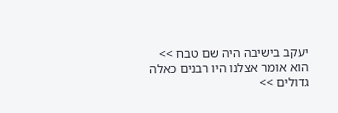יעקב בישיבה היה שם טבח >> הוא אומר אצלנו היו רבנים כאלה גדולים >>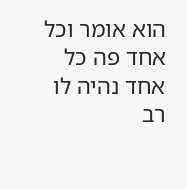הוא אומר וכל אחד פה כל אחד נהיה לו רב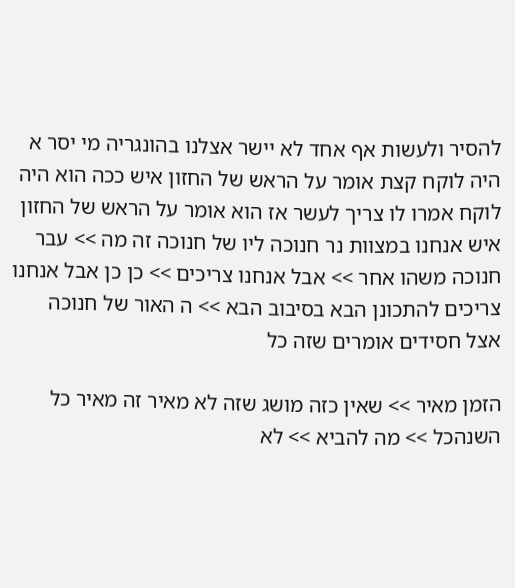להסיר ולעשות אף אחד לא יישר אצלנו בהונגריה מי יסר א היה לוקח קצת אומר על הראש של החזון איש ככה הוא היה לוקח אמרו לו צריך לעשר אז הוא אומר על הראש של החזון איש אנחנו במצוות נר חנוכה ליו של חנוכה זה מה >> עבר חנוכה משהו אחר >> אבל אנחנו צריכים >> כן כן אבל אנחנו צריכים להתכונן הבא בסיבוב הבא >> ה האור של חנוכה אצל חסידים אומרים שזה כל

הזמן מאיר >> שאין כזה מושג שזה לא מאיר זה מאיר כל השנהכל >> מה להביא >> לא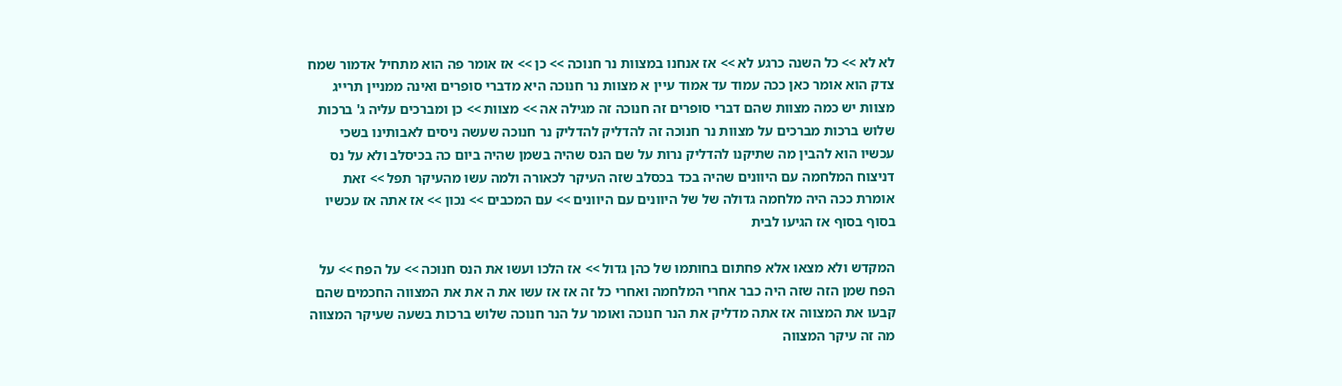לא לא >> כל השנה כרגע לא >> אז אנחנו במצוות נר חנוכה >> כן >> אז אומר פה הוא מתחיל אדמור שמח צדק הוא אומר כאן ככה עמוד עד אמוד עיין א מצוות נר חנוכה היא מדברי סופרים ואינה ממניין תרייג מצוות יש כמה מצוות שהם דברי סופרים זה חנוכה זה מגילה אה >> מצוות >> כן ומברכים עליה ג' ברכות שלוש ברכות מברכים על מצוות נר חנוכה זה להדליק להדליק נר חנוכה שעשה ניסים לאבותינו בשכי עכשיו הוא להבין מה שתיקנו להדליק נרות על שם הנס שהיה בשמן שהיה ביום כה בכיסלב ולא על נס דניצוח המלחמה עם היוונים שהיה בכד בכסלב שזה העיקר לכאורה ולמה עשו מהעיקר תפל >> זאת אומרת ככה היה מלחמה גדולה של של היוונים עם היוונים >> עם המכבים >> נכון >> אז אתה אז עכשיו בסוף בסוף אז הגיעו לבית

המקדש ולא מצאו אלא פחתום בחותמו של כהן גדול >> אז הלכו ועשו את הנס חנוכה >> על הפח >> על הפח שמן הזה שזה היה כבר אחרי המלחמה ואחרי כל זה אז אז עשו את ה את את המצווה החכמים שהם קבעו את המצווה אז אתה מדליק את הנר חנוכה ואומר על הנר חנוכה שלוש ברכות בשעה שעיקר המצווה מה זה עיקר המצווה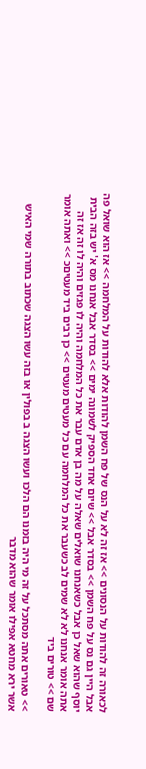לכאורה זה להודות על הנסונים >> אז זה לא על הנס של פח השמן להודות אלא להודות על המלחמה >> אז הוא שואל פה אבל היין גם נס על פח השמן >> בסדר אבל >> שיום אחד הספיק לשמונה ימים >> בסדר אבל אנחנו מס א' יש בזה הבית יוסף שהוא שאל כן אבל כשאנחנו שואלים שאלה על מה בן אדם עבר את כל המלחמה והיה לו פגזים והיה לו זה אז זה אתה אומר אנחנו לא לא שמים לב כשעבר את כל המלחמה עם כל מעטים מעטים >> כן רבים ביד מעטיםכ >> ואתה אומר שם >> טורים ביד

>> טאורים אתה מסתכל על זה מי היה בזמנו הם הלכו ועשו הצגה ב בפולין או בזה עשו הצגה שכתוב בתורה שמי האיש אשר ירא מחטא אפילו אומר שהוא מדבר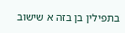בתפילין בן בזה א שישוב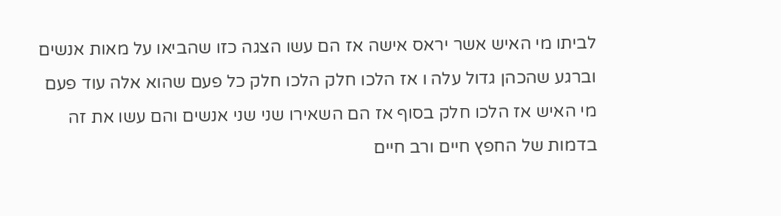לביתו מי האיש אשר יראס אישה אז הם עשו הצגה כזו שהביאו על מאות אנשים וברגע שהכהן גדול עלה ו אז הלכו חלק הלכו חלק כל פעם שהוא אלה עוד פעם מי האיש אז הלכו חלק בסוף אז הם השאירו שני שני אנשים והם עשו את זה בדמות של החפץ חיים ורב חיים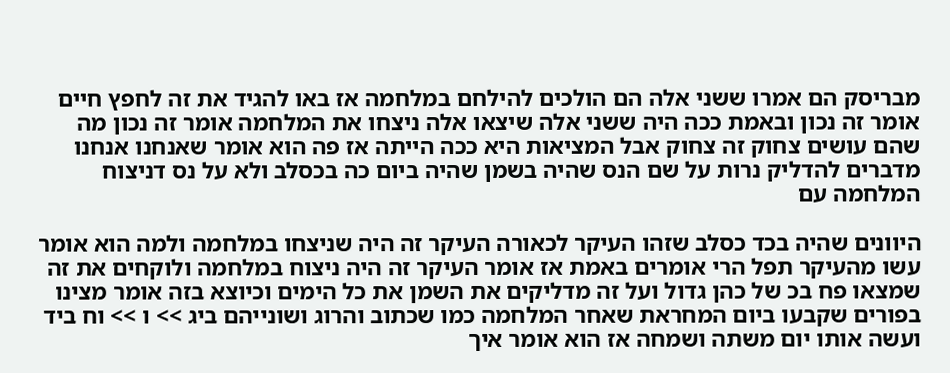מבריסק הם אמרו ששני אלה הם הולכים להילחם במלחמה אז באו להגיד את זה לחפץ חיים אומר זה נכון ובאמת ככה היה ששני אלה שיצאו אלה ניצחו את המלחמה אומר זה נכון מה שהם עושים צחוק זה צחוק אבל המציאות היא ככה הייתה אז פה הוא אומר שאנחנו אנחנו מדברים להדליק נרות על שם הנס שהיה בשמן שהיה ביום כה בכסלב ולא על נס דניצוח המלחמה עם

היוונים שהיה בכד כסלב שזהו העיקר לכאורה העיקר זה היה שניצחו במלחמה ולמה הוא אומר עשו מהעיקר תפל הרי אומרים באמת אז אומר העיקר זה היה ניצוח במלחמה ולוקחים את זה שמצאו פח בכ של כהן גדול ועל זה מדליקים את השמן את כל הימים וכיוצא בזה אומר מצינו בפורים שקבעו ביום המחראת שאחר המלחמה כמו שכתוב והרוג ושונייהם ביג >> ו >> וח ביד ועשה אותו יום משתה ושמחה אז הוא אומר איך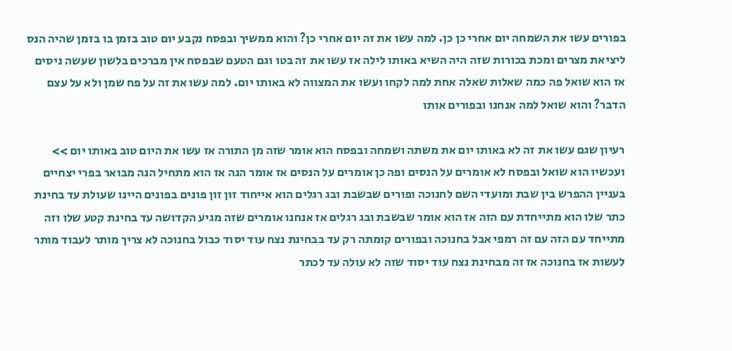בפורים עשו את השמחה יום אחרי כן כן. למה עשו את זה יום אחרי כן? והוא ממשיך ובפסח נקבע יום טוב בזמן בו בזמן שהיה הנס ליציאת מצרים ומכת בכורות שזה היה השיא באותו לילה אז עשו את זה בטו וגם הטעם שבפסח אין מברכים בלשון שעשה ניסים אז הוא שואל פה כמה שאלות שאלה אחת למה לקחו ועשו את המצווה לא באותו יום. למה עשו את זה על פח שמן ולא על עצם הדבר? והוא שואל למה אנחנו ובפורים אותו

רעיון שגם עשו את זה לא באותו יום את משתה ושמחה ובפסח הוא אומר שזה מן התורה אז עשו את היום טוב באותו יום >> ועכשיו הוא שואל ובפסח לא אומרים על הנסים ופה כן אומרים על הנסים אז אומר הנה אז הוא מתחיל הנה מבואר בפרי יצחיים בעניין ההפרש בין שבת ומועדי השם לחנוכה ופורים שבשבת ובג רגלים הוא אייחוד זון זון פונים בפונים היינו שעולת עד בחינת כתר שלו הוא מתייחדת עם הזה אז הוא אומר שבשבת ובג רגלים אז אנחנו אומרים שזה מגיע הקדושה עד בחינת קטע שלו וזה מתייחד עם הזה עם זה רמפי אבל בחנוכה ובפורים קומתה רק עד בבחינת נצח עוד יסוד כבול בחנוכה לא צריך מותר לעבוד מותר לעשות אז בחנוכה אז זה מבחינת נצח עוד יסוד שזה לא עולה עד לכתר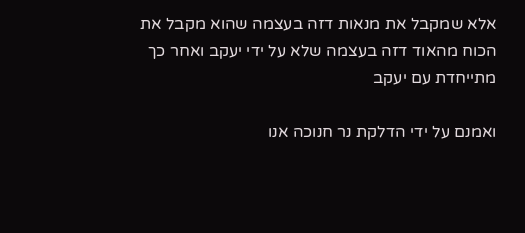אלא שמקבל את מנאות דזה בעצמה שהוא מקבל את הכוח מהאוד דזה בעצמה שלא על ידי יעקב ואחר כך מתייחדת עם יעקב

ואמנם על ידי הדלקת נר חנוכה אנו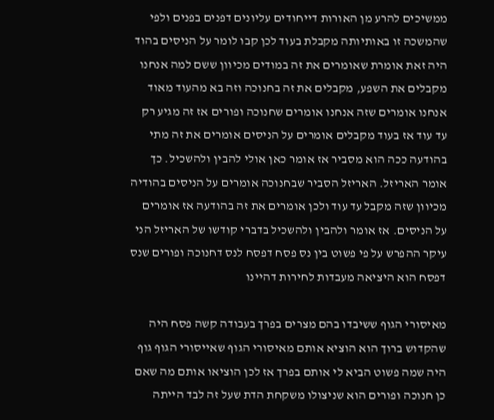ממשיכים להרע מן האורות דייחודים עליונים דפנים בפנים ולפי שהמשכה זו באותיותה מקבלת בעוד לכן קבו לומר על הניסים בהוד היה זאת אומרת שאומרים את זה במודים מכיוון ששם למה אנחנו מקבלים את השפע, מקבלים את זה בחנוכה וזה בא מהעוד מאוד אנחנו אומרים שזה אנחנו אומרים שחנוכה ופורים אז זה מגיע רק עד עוד אז בעוד מקבלים אומרים על הניסים אומרים את זה מתי בהודעה ככה הוא מסביר אז אומר כאן אולי להבין ולהשכיל. כך אומר האריזל. האריזל הסביר שבחנוכה אומרים על הניסים בהודיה מכיוון שזה מקבל עד עוד ולכן אומרים את זה בהודעה אז אומרים על הניסים. אז אומר ולהבין ולהשכיל בדברי קודשו של האריזל הני עיקר ההפרש על פי פשוט בין נס פסח דפסח לנס דחנוכה ופורים שנס דפסח הוא היציאה מעבדות לחירות דהיינו

מאיסורי הגוף ששיבדו בהם מצרים בפרך בעבודה קשה פסח היה שהקדוש ברוך הוא הוציא אותם מאיסורי הגוף שאייסורי הגוף גוף היה שמה פשוט הביא לי אותם בפרך אז לכן הוציאו אותם מה שאם כן חנוכה ופורים הוא שניצולו משקחת הדת שעל זה לבד הייתה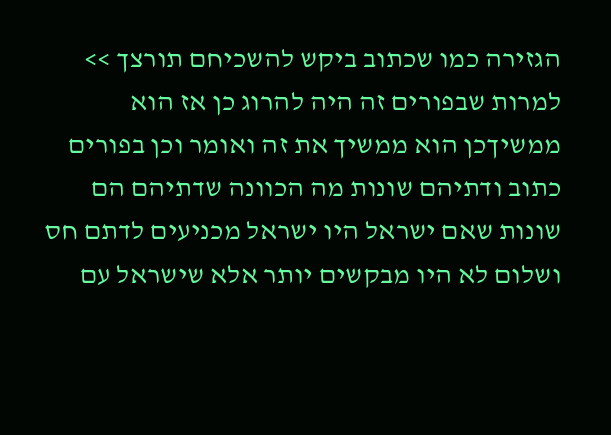הגזירה כמו שכתוב ביקש להשכיחם תורצך >> למרות שבפורים זה היה להרוג כן אז הוא ממשיךכן הוא ממשיך את זה ואומר וכן בפורים כתוב ודתיהם שונות מה הכוונה שדתיהם הם שונות שאם ישראל היו ישראל מכניעים לדתם חס ושלום לא היו מבקשים יותר אלא שישראל עם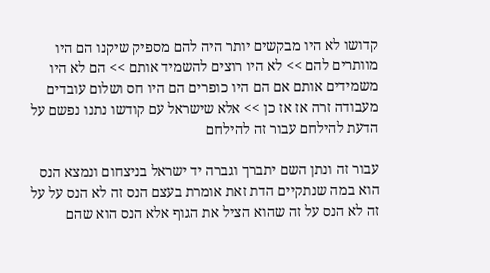קדושו לא היו מבקשים יותר היה להם מספיק שיקנו הם היו מוותרים להם >> לא היו רוצים להשמיד אותם >> הם לא היו משמידים אותם אם הם היו כופרים הם היו חס ושלום עובדים מעבודה זרה אז אז כן >> אלא שישראל עם קודשו נתנו נפשם על הדעת להילחם עבור זה להילחם

עבור זה ונתן השם יתברך וגברה יד ישראל בניצחום ונמצא הנס הוא במה שנתקיים הדת זאת אומרת בעצם הנס זה לא הנס על על זה לא הנס על זה שהוא הציל את הגוף אלא הנס הוא שהם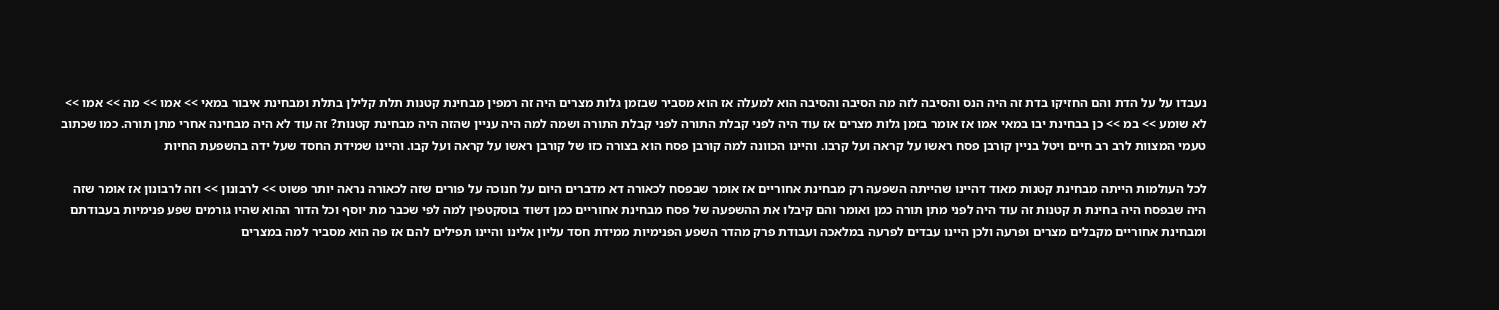נעבדו על על הדת והם החזיקו בדת זה היה הנס והסיבה לזה מה הסיבה והסיבה הוא למעלה אז הוא מסביר שבזמן גלות מצרים היה זה רמפין מבחינת קטנות תלת קלילן בתלת ומבחינת איבור במאי >> אמו >> מה >> אמו >> לא שומע >> במ >> כן בבחינת יבו במאי אמו אז אומר בזמן גלות מצרים אז עוד היה לפני קבלת התורה לפני קבלת התורה ושמה למה היה עניין שהזה היה מבחינת קטנות? זה עוד לא היה מבחינה אחרי מתן תורה. כמו שכתוב טעמי המצוות לרב רב חיים ויטל בניין קורבן פסח ראשו על קראה ועל קרבו. והיינו הכוונה למה קורבן פסח הוא בצורה כזו של קורבן ראשו על קראה ועל קבו. והיינו שמידת החסד שעל ידה בהשפעת החיות

לכל העולמות הייתה מבחינת קטנות מאוד דהיינו שהייתה השפעה רק מבחינת אחוריים אז אומר שבפסח לכאורה דא מדברים היום על חנוכה על פורים שזה לכאורה נראה יותר פשוט >> לרבונון >> וזה לרבונון אז אומר שזה היה שבפסח היה בחינת ת קטנות זה עוד היה לפני מתן תורה כמן ואומר והם קיבלו את ההשפעה של פסח מבחינת אחוריים כמן דשוד בוסקטפין למה לפי שכבר מת יוסף וכל הדור ההוא שהיו גורמים שפע פנימיות בעבודתם ומבחינת אחוריים מקבלים מצרים ופרעה ולכן היינו עבדים לפרעה במלאכה ועבודת פרק מהדר השפע הפנימיות ממידת חסד עליון אלינו והיינו תפילים להם אז פה הוא מסביר למה במצרים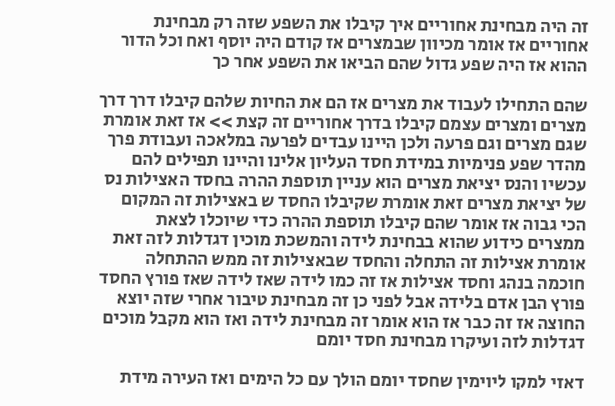זה היה מבחינת אחוריים איך קיבלו את השפע שזה רק מבחינת אחוריים אז אומר מכיוון שבמצרים אז קודם היה יוסף ואח וכל הדור ההוא אז היה שפע גדול שהם הביאו את השפע אחר כך

שהם התחילו לעבוד את מצרים אז הם את החיות שלהם קיבלו דרך דרך מצרים ומצרים עצמם קיבלו בדרך אחוריים זה קצת >> אז זאת אומרת שגם מצרים וגם פרעה ולכן היינו עבדים לפרעה במלאכה ועבודת פרך מהדר שפע פנימיות במידת חסד העליון אלינו והיינו תפילים להם עכשיו והנס יציאת מצרים הוא עניין תוספת ההרה בחסד האצילות נס של יציאת מצרים זאת אומרת שקיבלו החסד ש באצילות זה המקום הכי גבוה אז אומר שהם קיבלו תוספת ההרה כדי שיוכלו לצאת ממצרים כידוע שהוא בבחינת לידה והמשכת מוכין דגדלות לזה זאת אומרת אצילות זה התחלה והחסד שבאצילות זה ממש ההתחלה חוכמה בנהג וחסד אצילות אז זה כמו לידה שאז לידה שאז פורץ החסד פורץ הבן אדם בלידה אבל לפני כן זה מבחינת טיבור אחרי שזה יוצא החוצה אז זה כבר אז הוא אומר זה מבחינת לידה ואז הוא מקבל מוכים דגדלות לזה ועיקרו מבחינת חסד יומם

דאזי למקו ליוימין שחסד יומם הולך עם כל הימים ואז העירה מידת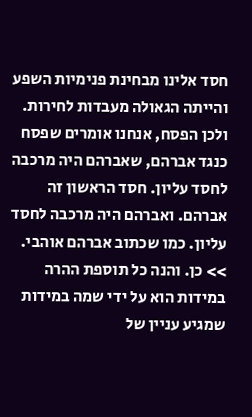חסד אלינו מבחינת פנימיות השפע והייתה הגאולה מעבדות לחירות. ולכן הפסח, אנחנו אומרים שפסח כנגד אברהם, שאברהם היה מרכבה לחסד עליון. חסד הראשון זה אברהם. ואברהם היה מרכבה לחסד עליון. כמו שכתוב אברהם אוהבי. >> כן. והנה כל תוספת ההרה במידות הוא על ידי שמה במידות שמגיע עניין של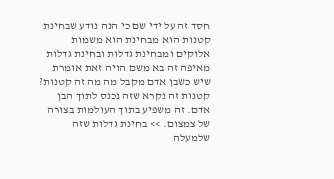חסד זה על ידי שם כי הנה נודע שבחינת קטנות הוא מבחינת הוא משמות אלוקים ומבחינת גדלות ובחינת גדלות מאיפה זה בא משם הויה זאת אומרת שיש כשבן אדם מקבל מה מה זה קטנות? קטנות זה נקרא שזה נכנס לתוך הבן אדם. זה משפיע בתוך העולמות בצורה של צמצום. >> בחינת גדלות שזה שלמעלה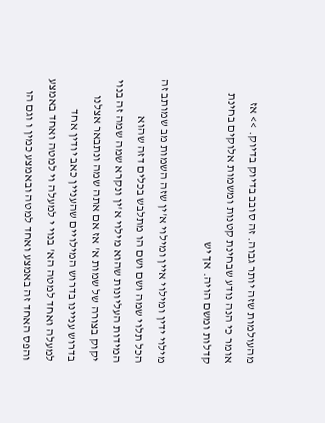מהעולמות שזה יותר גבוה. זה סובב בדיוק בדיוק. >> אז אומר כי הנה נודע שבחינת קטנות ומשמות אלוקים בחינת קדלות ומשם הויה. אך יש

מילוי ידין ומילוי איין ומילוי א'ין שזה השמות מב שמותב זה הכל תלוי שמה ושם ושם הו מתלבש בכלים דזה שהוא המידות העליונות שהוא מילוי א'ין ונקרא שמה שמה זה בנוי יקוק בצורה של שמות א' אז אם אתה שמה ונתבאר אצלנו בדרוש עניינו בדרוש המילויים שהעניין כאב יודין אחד למעלה ואחד למטה הא' בנוי י למעלה וי למטה ואחד באמצע והפס האחד זה באמצע ואחד למטה ובאמצע כמין ו וגם הו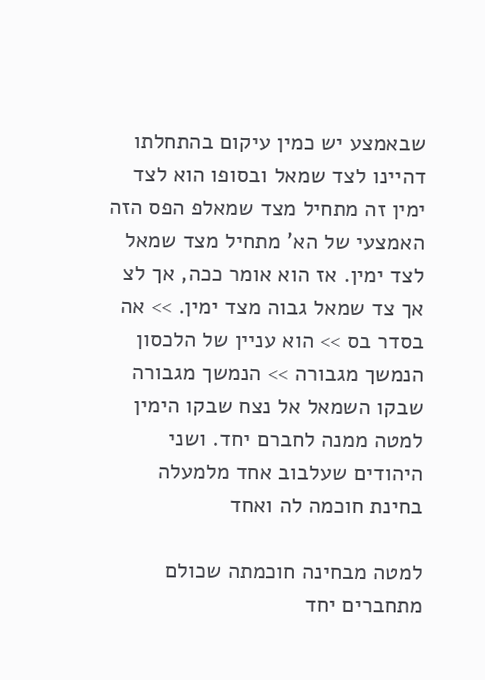שבאמצע יש כמין עיקום בהתחלתו דהיינו לצד שמאל ובסופו הוא לצד ימין זה מתחיל מצד שמאלפ הפס הזה האמצעי של הא' מתחיל מצד שמאל לצד ימין. אז הוא אומר ככה, אך לצ אך צד שמאל גבוה מצד ימין. >> אה בסדר בס >> הוא עניין של הלכסון הנמשך מגבורה >> הנמשך מגבורה שבקו השמאל אל נצח שבקו הימין למטה ממנה לחברם יחד. ושני היהודים שעלבוב אחד מלמעלה בחינת חוכמה לה ואחד

למטה מבחינה חוכמתה שכולם מתחברים יחד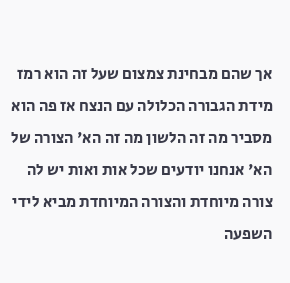אך שהם מבחינת צמצום שעל זה הוא רמז מידת הגבורה הכלולה עם הנצח אז פה הוא מסביר מה זה הלשון מה זה הא' הצורה של הא' אנחנו יודעים שכל אות ואות יש לה צורה מיוחדת והצורה המיוחדת מביא לידי השפעה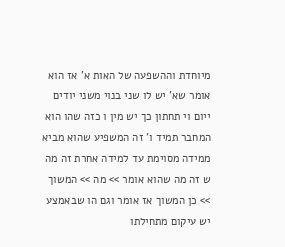מיוחדת וההשפעה של האות א' אז הוא אומר שא' יש לו שני בנוי משני יודים ייום וי תחתון כך יש מין ו כזה שהו הוא המחבר תמיד ו' זה המשפיע שהוא מביא ממידה מסוימת עד למידה אחרת זה מה ש זה מה שהוא אומר >> מה >> המשוך >> כן המשוך אז אומר וגם הו שבאמצע יש עיקום מתחילתו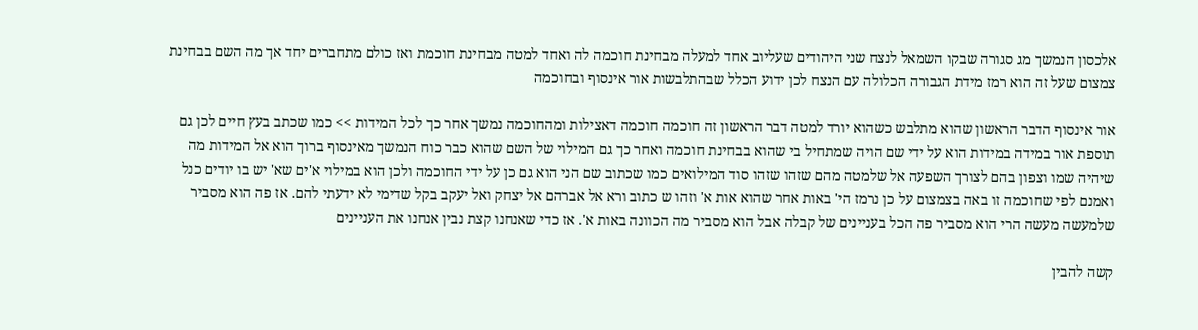אלכסון הנמשך מג סגורה שבקו השמאל לנצח שני היהודים שעליוב אחד למעלה מבחינת חוכמה לה ואחד למטה מבחינת חוכמת ואז כולם מתחברים יחד אך מה השם בבחינת צמצום שעל זה הוא רמז מידת הגבורה הכלולה עם הנצח לכן ידוע הכלל שבהתלבשות אור אינסוף ובחוכמה

אור אינסוף הדבר הראשון שהוא מתלבש כשהוא יורד למטה דבר הראשון זה חוכמה חוכמה דאצילות ומהחוכמה נמשך אחר כך לכל המידות >> כמו שכתב בעץ חיים לכן גם תוספת אור במידה במידות הוא על ידי שם הויה שמתחיל בי שהוא בבחינת חוכמה ואחר כך גם המילוי של השם שהוא כבר כוח הנמשך מאינסוף ברוך הוא אל המידות מה שיהיה שמו וצפון בהם לצורך השפעה אל שלמטה מהם שזהו שזהו סוד המילואים כמו שכתוב שם הני הוא גם כן על ידי החוכמה ולכן הוא במילוי א'ים שא' יש בו יודים כנל ואמנם לפי שחוכמה זו באה בצמצום על כן נרמז הי' באות אחר שהוא אות א' וזהו ש כתוב ורא אל אברהם אל יצחק ואל יעקב בקל שדימי לא ידעתי להם. אז פה הוא מסביר שלמעשה מעשה הרי הוא מסביר פה הכל בעניינים של קבלה אבל הוא מסביר מה הכוונה באות א'. אז כדי שאנחנו קצת נבין אנחנו את העניינים

קשה להבין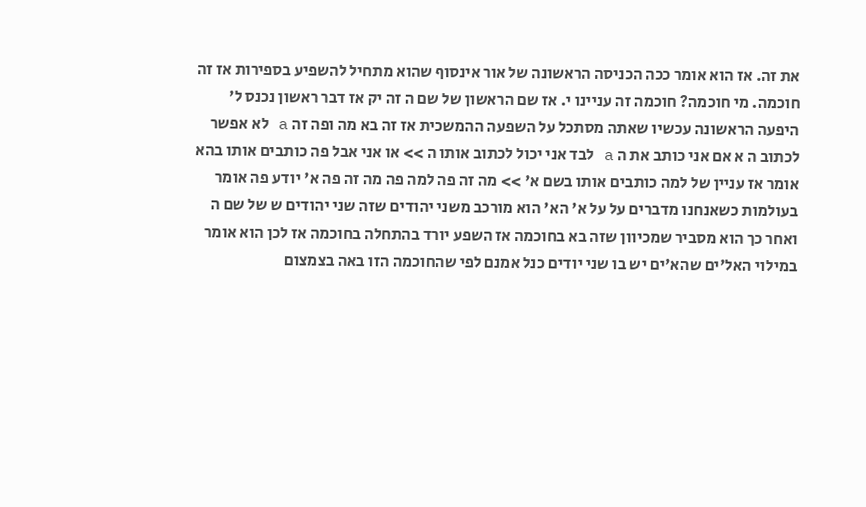את זה. אז הוא אומר ככה הכניסה הראשונה של אור אינסוף שהוא מתחיל להשפיע בספירות אז זה חוכמה. מי חוכמה? חוכמה זה עניינו י. אז שם הראשון של שם ה זה יק אז דבר ראשון נכנס ל' היפעה הראשונה עכשיו שאתה מסתכל על השפעה ההמשכית אז זה בא מה ופה זה a לא אפשר לכתוב ה א אם אני כותב את ה a לבד אני יכול לכתוב אותו ה >> או אני אבל פה כותבים אותו בהא אומר אז עניין של למה כותבים אותו בשם א' >> מה זה פה למה פה מה זה פה א' יודע פה אומר בעולמות כשאנחנו מדברים על על א' הא' הוא מורכב משני יהודים שזה שני יהודים ש של שם ה ואחר כך הוא מסביר שמכיוון שזה בא בחוכמה אז השפע יורד בהתחלה בחוכמה אז לכן הוא אומר במילוי האל'ים שהא'ים יש בו שני יודים כנל אמנם לפי שהחוכמה הזו באה בצמצום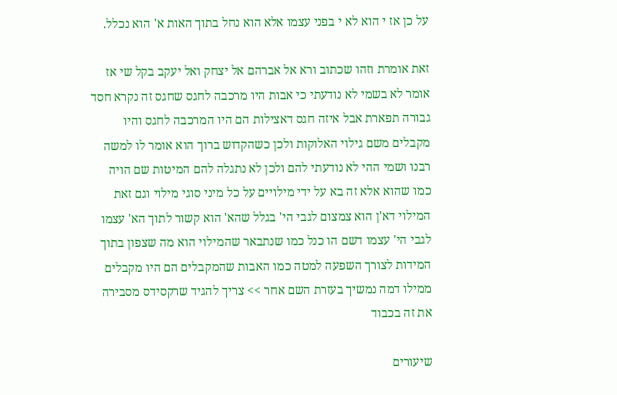על כן אז י הוא לא י בפני עצמו אלא הוא נחל בתוך האות א' הוא נכלל.

זאת אומרת וזהו שכתוב ורא אל אברהם אל יצחק ואל יעקב בקל שי אז אומר לא בשמי לא נודעתי כי אבות היו מרכבה לחגס שחגס זה נקרא חסד גבורה תפארת אבל איזה חגס דאצילות הם היו המרכבה לחגס והיו מקבלים משם גילוי האלוקות ולכן כשהקדוש ברוך הוא אומר לו למשה רבנו ושמי ההי לא נודעתי להם ולכן לא נתגלה להם המיטות שם הויה כמו שהוא אלא זה בא על ידי מילויים על כל מיני סוגי מילוי וגם זאת המילוי דא'ן הוא צמצום לגבי הי' בגלל שהא' הוא קשור לתוך הא' עצמו לגבי הי' עצמו דשם הו כנל כמו שנתבאר שהמילוי הוא מה שצפון בתוך המידות לצורך השפעה למטה כמו האבות שהמקבלים הם היו מקבלים ממילו דמה נמשיך בעזרת השם אחר >> צריך להגיד שרקסידס מסבירה את זה בכבוד

שיעורים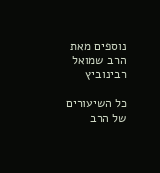נוספים מאת הרב שמואל רבינוביץ

כל השיעורים של הרב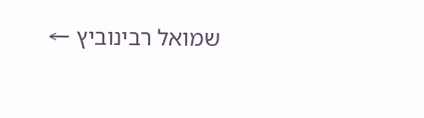שמואל רבינוביץ ←